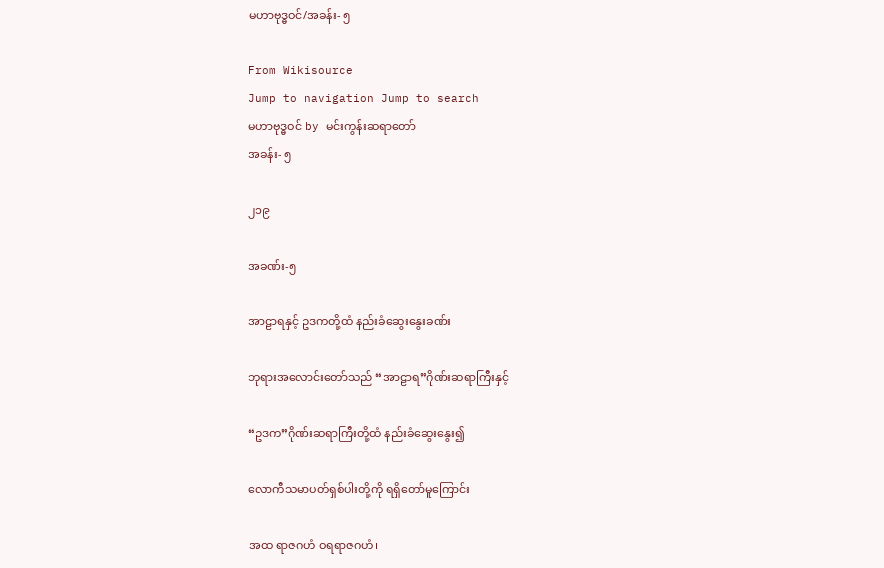မဟာဗုဒ္ဓဝင်/အခန်း- ၅

From Wikisource
Jump to navigation Jump to search
မဟာဗုဒ္ဓဝင် by မင်းကွန်းဆရာတော်
အခန်း- ၅

၂၁၉

အခဏ်း-၅

အာဠာရနှင့် ဥဒကတို့ထံ နည်းခံဆွေးနွေးခဏ်း

ဘုရားအလောင်းတော်သည် “အာဠာရ”ဂိုဏ်းဆရာကြီးနှင့်

“ဥဒက”ဂိုဏ်းဆရာကြီးတို့ထံ နည်းခံဆွေးနွေး၍

လောကီသမာပတ်ရှစ်ပါးတို့ကို ရရှိတော်မူကြောင်း

အထ ရာဇဂဟံ ဝရရာဇဂဟံ၊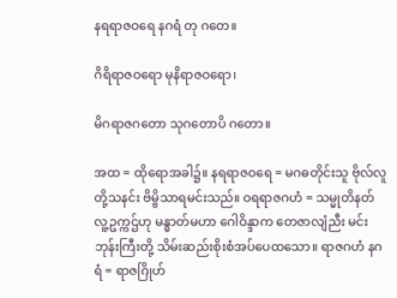နရရာဇဝရေ နဂရံ တု ဂတေ။

ဂိရိရာဇဝရော မုနိရာဇဝရော၊

မိဂရာဇဂတော သုဂတောပိ ဂတော။

အထ = ထိုရောအခါ၌။ နရရာဇဝရေ = မဂဓတိုင်းသူ ဗိုလ်လူတို့သနင်း ဗိမ္ဗိသာရမင်းသည်။ ဝရရာဇဂဟံ = သမ္မုတိနတ် လူ့ဥက္ကဌ်ဟု မန္ဓာတ်မဟာ ဂေါဝိန္ဒာက တေဇာလျံညီး မင်းဘုန်းကြီးတို့ သိမ်းဆည်းစိုးစံအပ်ပေထသော။ ရာဇဂဟံ နဂရံ = ရာဇဂြိုဟ်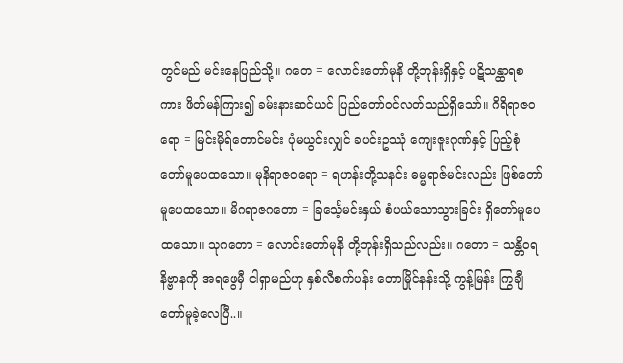တွင်မည် မင်းနေပြည်သို့။ ဂတေ = လောင်းတော်မုနိ တို့ဘုန်းရှိနှင့် ပဋိသန္ထာရစကား ဖိတ်မန်ကြား၍ ခမ်းနားဆင်ယင် ပြည်တော်ဝင်လတ်သည်ရှိသော်။ ဂိရိရာဇဝရော = မြင်းမိုရ်တောင်မင်း ပုံမယွင်းလျှင် ခပင်းဥဿုံ ကျေးဇူးဂုဏ်နှင့် ပြည့်စုံတော်မူပေထသော။ မုနိရာဇဝရော = ရဟန်းတို့သနင်း ဓမ္မရာဇ်မင်းလည်း ဖြစ်တော်မူပေထသော။ မိဂရာဇဂတော = ခြင်္သေ့မင်းနှယ် စံပယ်သောသွားခြင်း ရှိတော်မူပေထသော။ သုဂတော = လောင်းတော်မုနိ တို့ဘုန်းရှိသည်လည်း။ ဂတော = သန္တိဝရ နိဗ္ဗာနကို အရဖွေမှီ ငါရှာမည်ဟု နှစ်လီစက်ပန်း တောမြိုင်နန်းသို့ ကွန့်မြန်း ကြွချီတော်မူခဲ့လေပြီ..။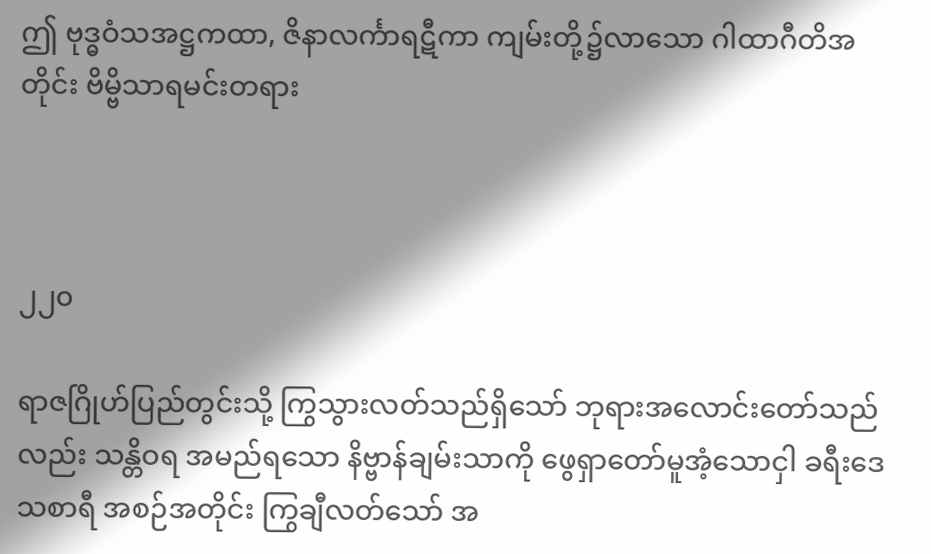ဤ ဗုဒ္ဓဝံသအဋ္ဌကထာ, ဇိနာလင်္ကာရဋီကာ ကျမ်းတို့၌လာသော ဂါထာဂီတိအတိုင်း ဗိမ္ဗိသာရမင်းတရား



၂၂၀

ရာဇဂြိုဟ်ပြည်တွင်းသို့ ကြွသွားလတ်သည်ရှိသော် ဘုရားအလောင်းတော်သည်လည်း သန္တိဝရ အမည်ရသော နိဗ္ဗာန်ချမ်းသာကို ဖွေရှာတော်မူအံ့သောငှါ ခရီးဒေသစာရီ အစဉ်အတိုင်း ကြွချီလတ်သော် အ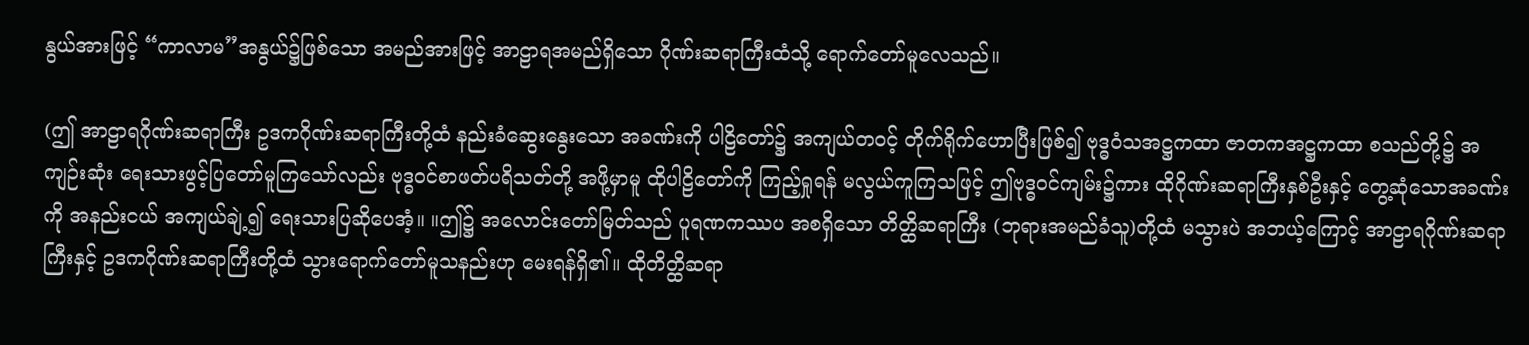နွယ်အားဖြင့် “ကာလာမ”အနွယ်၌ဖြစ်သော အမည်အားဖြင့် အာဠာရအမည်ရှိသော ဂိုဏ်းဆရာကြီးထံသို့ ရောက်တော်မူလေသည်။

(ဤ အာဠာရဂိုဏ်းဆရာကြီး ဥဒကဂိုဏ်းဆရာကြီးတို့ထံ နည်းခံဆွေးနွေးသော အခဏ်းကို ပါဠိတော်၌ အကျယ်တဝင့် တိုက်ရိုက်ဟောပြီးဖြစ်၍ ဗုဒ္ဓဝံသအဋ္ဌကထာ ဇာတကအဋ္ဌကထာ စသည်တို့၌ အကျဉ်းဆုံး ရေးသားဖွင့်ပြတော်မူကြသော်လည်း ဗုဒ္ဓဝင်စာဖတ်ပရိသတ်တို့ အဖို့မှာမူ ထိုပါဠိတော်ကို ကြည့်ရှုရန် မလွယ်ကူကြသဖြင့် ဤဗုဒ္ဓဝင်ကျမ်း၌ကား ထိုဂိုဏ်းဆရာကြီးနှစ်ဦးနှင့် တွေ့ဆုံသောအခဏ်းကို အနည်းငယ် အကျယ်ချဲ့၍ ရေးသားပြဆိုပေအံ့။ ။ဤ၌ အလောင်းတော်မြတ်သည် ပူရဏကဿပ အစရှိသော တိတ္ထိဆရာကြီး (ဘုရားအမည်ခံသူ)တို့ထံ မသွားပဲ အဘယ့်ကြောင့် အာဠာရဂိုဏ်းဆရာကြီးနှင့် ဥဒကဂိုဏ်းဆရာကြီးတို့ထံ သွားရောက်တော်မူသနည်းဟု မေးရန်ရှိ၏။ ထိုတိတ္ထိဆရာ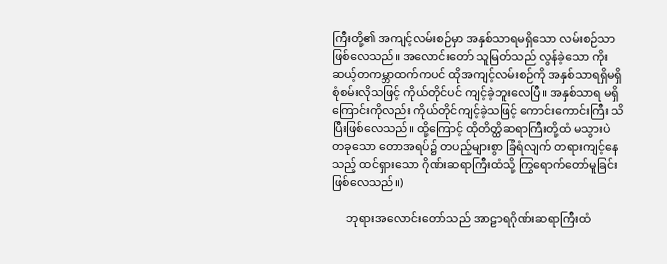ကြီးတို့၏ အကျင့်လမ်းစဉ်မှာ အနှစ်သာရမရှိသော လမ်းစဉ်သာ ဖြစ်လေသည်။ အလောင်းတော် သူမြတ်သည် လွန်ခဲ့သော ကိုးဆယ့်တကမ္ဘာထက်ကပင် ထိုအကျင့်လမ်းစဉ်ကို အနှစ်သာရရှိမရှိ စုံစမ်းလိုသဖြင့် ကိုယ်တိုင်ပင် ကျင့်ခဲ့ဘူးလေပြီ။ အနှစ်သာရ မရှိကြောင်းကိုလည်း ကိုယ်တိုင်ကျင့်ခဲ့သဖြင့် ကောင်းကောင်းကြီး သိပြီးဖြစ်လေသည်။ ထို့ကြောင့် ထိုတိတ္ထိဆရာကြီးတို့ထံ မသွားပဲ တခုသော တောအရပ်၌ တပည့်များစွာ ခြံရံလျက် တရားကျင့်နေသည့် ထင်ရှားသော ဂိုဏ်းဆရာကြီးထံသို့ ကြွရောက်တော်မူခြင်း ဖြစ်လေသည်။)

     ဘုရားအလောင်းတော်သည် အာဠာရဂိုဏ်းဆရာကြီးထံ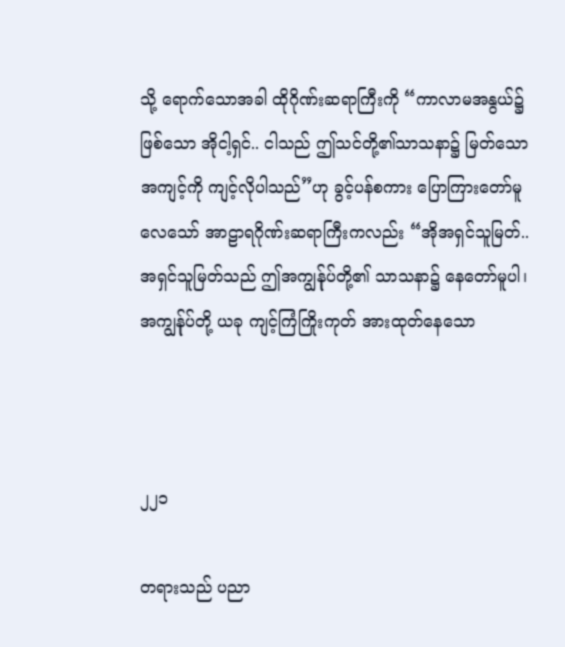သို့ ရောက်သောအခါ ထိုဂိုဏ်းဆရာကြီးကို “ကာလာမအနွယ်၌ဖြစ်သော အိုငါ့ရှင်.. ငါသည် ဤသင်တို့၏သာသနာ၌ မြတ်သောအကျင့်ကို ကျင့်လိုပါသည်”ဟု ခွင့်ပန်စကား ပြောကြားတော်မူလေသော် အာဠာရဂိုဏ်းဆရာကြီးကလည်း “အိုအရှင်သူမြတ်.. အရှင်သူမြတ်သည် ဤအကျွန်ုပ်တို့၏ သာသနာ၌ နေတော်မူပါ၊ အကျွန်ုပ်တို့ ယခု ကျင့်ကြံကြိုးကုတ် အားထုတ်နေသော



၂၂၁

တရားသည် ပညာ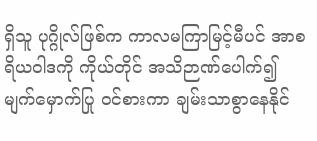ရှိသူ ပုဂ္ဂိုလ်ဖြစ်က ကာလမကြာမြင့်မီပင် အာစရိယ၀ါဒကို ကိုယ်တိုင် အသိဉာဏ်ပေါက်၍ မျက်မှောက်ပြု ဝင်စားကာ ချမ်းသာစွာနေနိုင်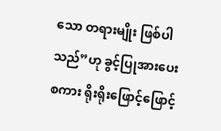သော တရားမျိုး ဖြစ်ပါသည်”ဟု ခွင့်ပြုအားပေးစကား ရိုးရိုးဖြောင့်ဖြောင့်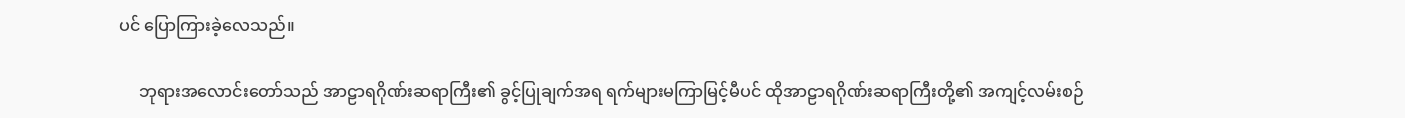ပင် ပြောကြားခဲ့လေသည်။

     ဘုရားအလောင်းတော်သည် အာဠာရဂိုဏ်းဆရာကြီး၏ ခွင့်ပြုချက်အရ ရက်များမကြာမြင့်မီပင် ထိုအာဠာရဂိုဏ်းဆရာကြီးတို့၏ အကျင့်လမ်းစဉ်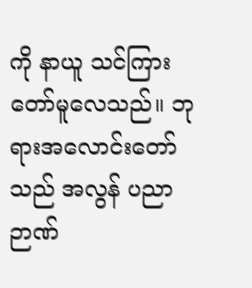ကို နာယူ သင်ကြားတော်မူလေသည်။ ဘုရားအလောင်းတော်သည် အလွန် ပညာဉာဏ်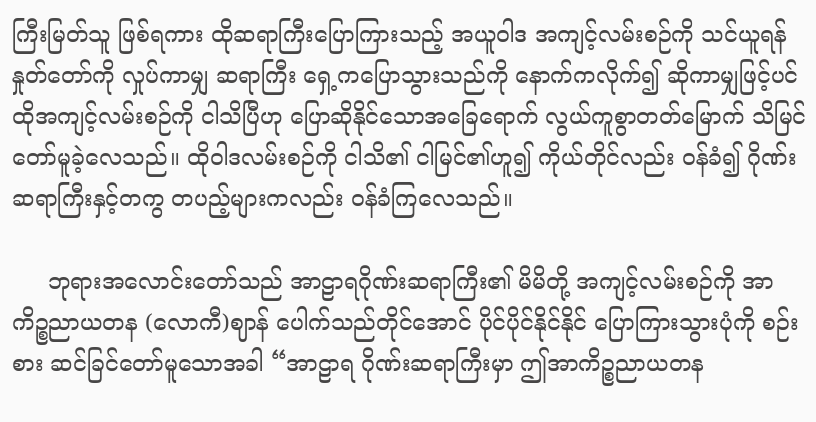ကြီးမြတ်သူ ဖြစ်ရကား ထိုဆရာကြီးပြောကြားသည့် အယူဝါဒ အကျင့်လမ်းစဉ်ကို သင်ယူရန် နှုတ်တော်ကို လှုပ်ကာမျှ ဆရာကြီး ရှေ့ကပြောသွားသည်ကို နောက်ကလိုက်၍ ဆိုကာမျှဖြင့်ပင် ထိုအကျင့်လမ်းစဉ်ကို ငါသိပြီဟု ပြောဆိုနိုင်သောအခြေရောက် လွယ်ကူစွာတတ်မြောက် သိမြင်တော်မူခဲ့လေသည်။ ထိုဝါဒလမ်းစဉ်ကို ငါသိ၏ ငါမြင်၏ဟူ၍ ကိုယ်တိုင်လည်း ဝန်ခံ၍ ဂိုဏ်းဆရာကြီးနှင့်တကွ တပည့်များကလည်း ဝန်ခံကြလေသည်။

     ဘုရားအလောင်းတော်သည် အာဠာရဂိုဏ်းဆရာကြီး၏ မိမိတို့ အကျင့်လမ်းစဉ်ကို အာကိဉ္စညာယတန (လောကီ)ဈာန် ပေါက်သည်တိုင်အောင် ပိုင်ပိုင်နိုင်နိုင် ပြောကြားသွားပုံကို စဉ်းစား ဆင်ခြင်တော်မူသောအခါ “အာဠာရ ဂိုဏ်းဆရာကြီးမှာ ဤအာကိဉ္စညာယတန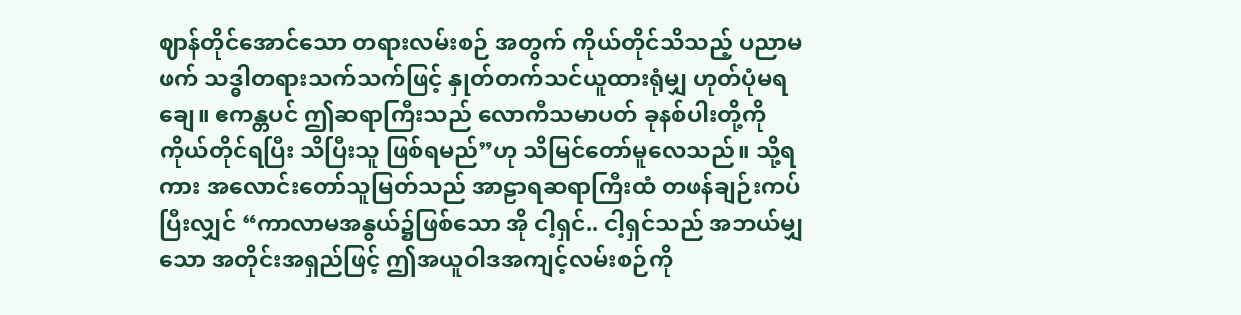ဈာန်တိုင်အောင်သော တရားလမ်းစဉ် အတွက် ကိုယ်တိုင်သိသည့် ပညာမဖက် သဒ္ဓါတရားသက်သက်ဖြင့် နှုတ်တက်သင်ယူထားရုံမျှ ဟုတ်ပုံမရချေ။ ဧကန္တပင် ဤဆရာကြီးသည် လောကီသမာပတ် ခုနစ်ပါးတို့ကို ကိုယ်တိုင်ရပြီး သိပြီးသူ ဖြစ်ရမည်”ဟု သိမြင်တော်မူလေသည်။ သို့ရကား အလောင်းတော်သူမြတ်သည် အာဠာရဆရာကြီးထံ တဖန်ချဉ်းကပ်ပြီးလျှင် “ကာလာမအနွယ်၌ဖြစ်သော အို ငါ့ရှင်.. ငါ့ရှင်သည် အဘယ်မျှသော အတိုင်းအရှည်ဖြင့် ဤအယူဝါဒအကျင့်လမ်းစဉ်ကို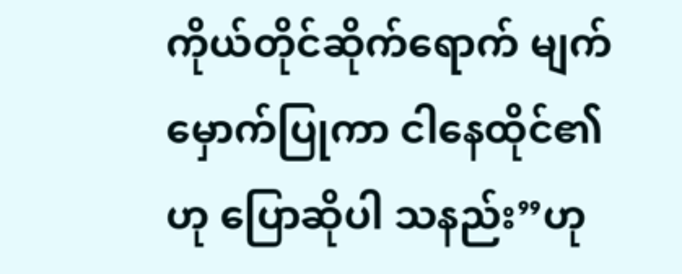ကိုယ်တိုင်ဆိုက်ရောက် မျက်မှောက်ပြုကာ ငါနေထိုင်၏ဟု ပြောဆိုပါ သနည်း”ဟု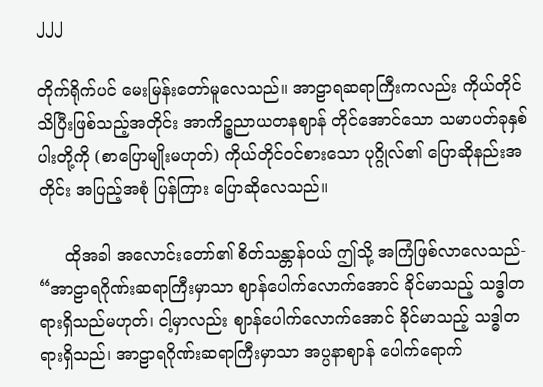၂၂၂

တိုက်ရိုက်ပင် မေးမြန်းတော်မူလေသည်။ အာဠာရဆရာကြီးကလည်း ကိုယ်တိုင် သိပြီးဖြစ်သည့်အတိုင်း အာကိဉ္စညာယတနဈာန် တိုင်အောင်သော သမာပတ်ခုနှစ်ပါးတို့ကို (စာပြောမျိုးမဟုတ်) ကိုယ်တိုင်ဝင်စားသော ပုဂ္ဂိုလ်၏ ပြောဆိုနည်းအတိုင်း အပြည့်အစုံ ပြန်ကြား ပြောဆိုလေသည်။

     ထိုအခါ အလောင်းတော်၏ စိတ်သန္တာန်ဝယ် ဤသို့ အကြံဖြစ်လာလေသည်- “အာဠာရဂိုဏ်းဆရာကြီးမှာသာ ဈာန်ပေါက်လောက်အောင် ခိုင်မာသည့် သဒ္ဓါတရားရှိသည်မဟုတ်၊ ငါ့မှာလည်း ဈာန်ပေါက်လောက်အောင် ခိုင်မာသည့် သဒ္ဓါတရားရှိသည်၊ အာဠာရဂိုဏ်းဆရာကြီးမှာသာ အပ္ပနာဈာန် ပေါက်ရောက်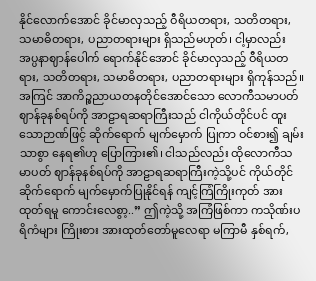နိုင်လောက်အောင် ခိုင်မာလှသည့် ဝီရိယတရား, သတိတရား, သမာဓိတရား, ပညာတရားများ ရှိသည်မဟုတ်၊ ငါ့မှာလည်း အပ္ပနာဈာန်ပေါက် ရောက်နိုင်အောင် ခိုင်မာလှသည့် ဝီရိယတရား, သတိတရား, သမာဓိတရား, ပညာတရားများ ရှိကုန်သည်။ အကြင် အာကိဉ္စညာယတနတိုင်အောင်သော လောကီသမာပတ် ဈာန်ခုနစ်ရပ်ကို အာဠာရဆရာကြီးသည် ငါကိုယ်တိုင်ပင် ထူးသောဉာဏ်ဖြင့် ဆိုက်ရောက် မျက်မှောက် ပြုကာ ဝင်စား၍ ချမ်းသာစွာ နေရ၏ဟု ပြောကြား၏၊ ငါသည်လည်း ထိုလောကီသမာပတ် ဈာန်ခုနစ်ရပ်ကို အာဠာရဆရာကြီးကဲ့သို့ပင် ကိုယ်တိုင်ဆိုက်ရောက် မျက်မှောက်ပြုနိုင်ရန် ကျင့်ကြံကြိုးကုတ် အားထုတ်ရမူ ကောင်းလေစွာ့..” ဤကဲ့သို့ အကြံဖြစ်ကာ ကသိုဏ်းပရိကံများ ကြိုးစား အားထုတ်တော်မူလေရာ မကြာမီ နှစ်ရက်,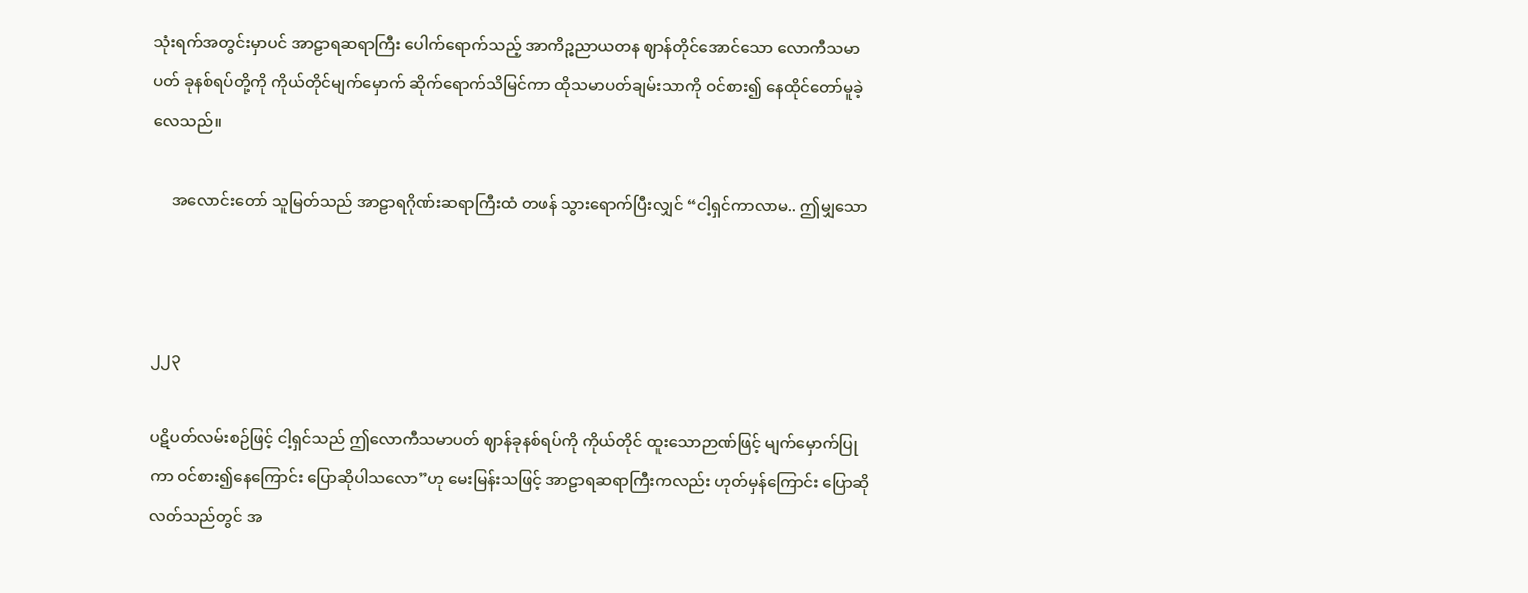သုံးရက်အတွင်းမှာပင် အာဠာရဆရာကြီး ပေါက်ရောက်သည့် အာကိဉ္စညာယတန ဈာန်တိုင်အောင်သော လောကီသမာပတ် ခုနစ်ရပ်တို့ကို ကိုယ်တိုင်မျက်မှောက် ဆိုက်ရောက်သိမြင်ကာ ထိုသမာပတ်ချမ်းသာကို ဝင်စား၍ နေထိုင်တော်မူခဲ့လေသည်။

     အလောင်းတော် သူမြတ်သည် အာဠာရဂိုဏ်းဆရာကြီးထံ တဖန် သွားရောက်ပြီးလျှင် “ငါ့ရှင်ကာလာမ.. ဤမျှသော



၂၂၃

ပဋိပတ်လမ်းစဉ်ဖြင့် ငါ့ရှင်သည် ဤလောကီသမာပတ် ဈာန်ခုနစ်ရပ်ကို ကိုယ်တိုင် ထူးသောဉာဏ်ဖြင့် မျက်မှောက်ပြုကာ ဝင်စား၍နေကြောင်း ပြောဆိုပါသလော”ဟု မေးမြန်းသဖြင့် အာဠာရဆရာကြီးကလည်း ဟုတ်မှန်ကြောင်း ပြောဆိုလတ်သည်တွင် အ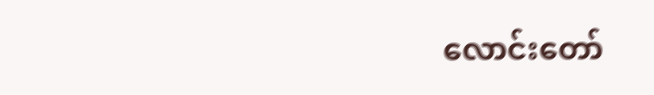လောင်းတော်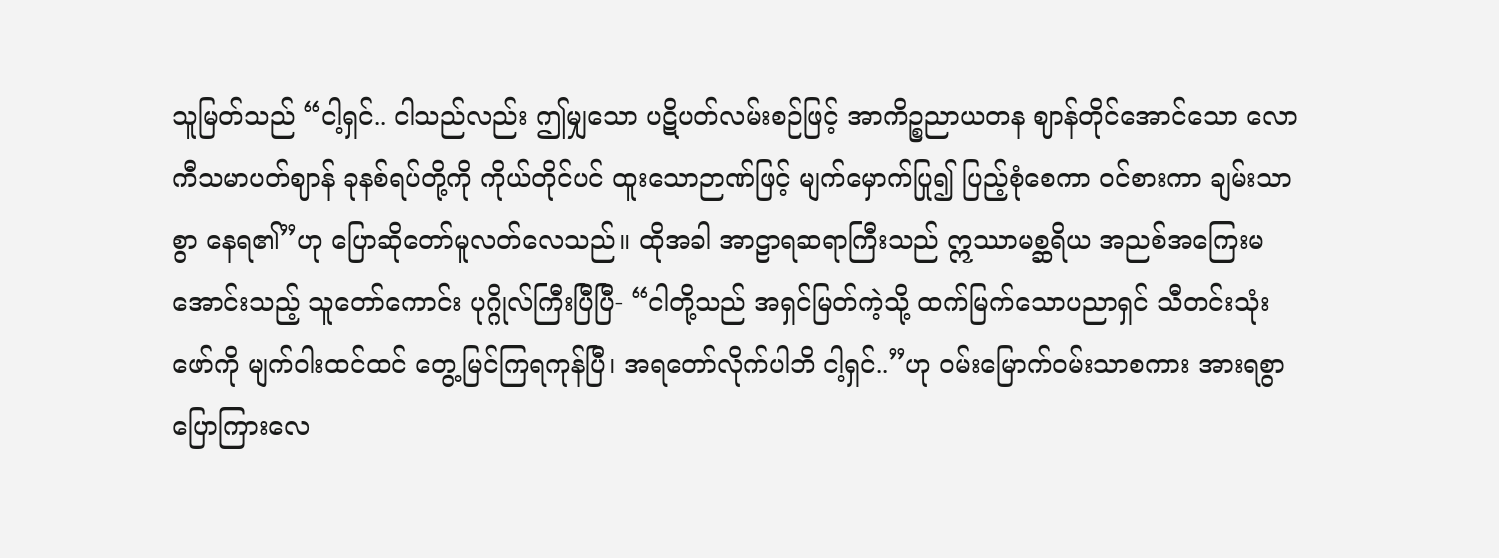သူမြတ်သည် “ငါ့ရှင်.. ငါသည်လည်း ဤမျှသော ပဋိပတ်လမ်းစဉ်ဖြင့် အာကိဉ္စညာယတန ဈာန်တိုင်အောင်သော လောကီသမာပတ်ဈာန် ခုနစ်ရပ်တို့ကို ကိုယ်တိုင်ပင် ထူးသောဉာဏ်ဖြင့် မျက်မှောက်ပြု၍ ပြည့်စုံစေကာ ဝင်စားကာ ချမ်းသာစွာ နေရ၏”ဟု ပြောဆိုတော်မူလတ်လေသည်။ ထိုအခါ အာဠာရဆရာကြီးသည် ဣဿာမစ္ဆရိယ အညစ်အကြေးမအောင်းသည့် သူတော်ကောင်း ပုဂ္ဂိုလ်ကြီးပြီပြီ- “ငါတို့သည် အရှင်မြတ်ကဲ့သို့ ထက်မြက်သောပညာရှင် သီတင်းသုံးဖော်ကို မျက်ဝါးထင်ထင် တွေ့မြင်ကြရကုန်ပြီ၊ အရတော်လိုက်ပါဘိ ငါ့ရှင်..”ဟု ဝမ်းမြောက်ဝမ်းသာစကား အားရစွာ ပြောကြားလေ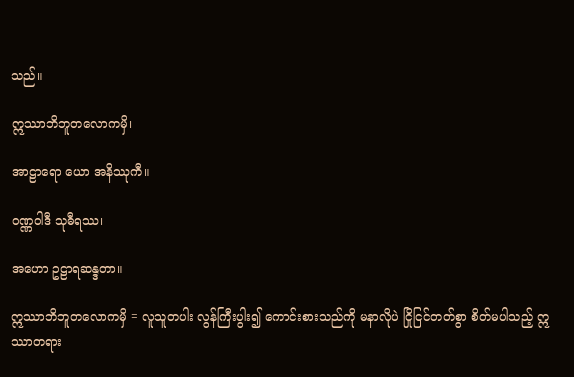သည်။

ဣဿာဘိဘူတလောကမှိ၊

အာဠာရော ယော အနိဿုကီ။

ဝဏ္ဏဝါဒီ သုဓီရဿ၊

အဟော ဥဠာရဆန္ဒတာ။

ဣဿာဘိဘူတလောကမှိ = လူသူတပါး လွန်ကြီးပွါး၍ ကောင်းစားသည်ကို မနာလိုပဲ ငြိုငြင်တတ်စွာ စိတ်မပါသည့် ဣဿာတရား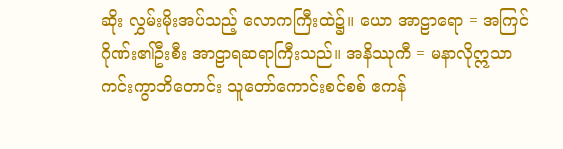ဆိုး လွှမ်းမိုးအပ်သည့် လောကကြီးထဲ၌။ ယော အာဠာရော = အကြင် ဂိုဏ်း၏ဦးစီး အာဠာရဆရာကြီးသည်။ အနိဿုကီ = မနာလိုဣသာ ကင်းကွာဘိတောင်း သူတော်ကောင်းစင်စစ် ဧကန်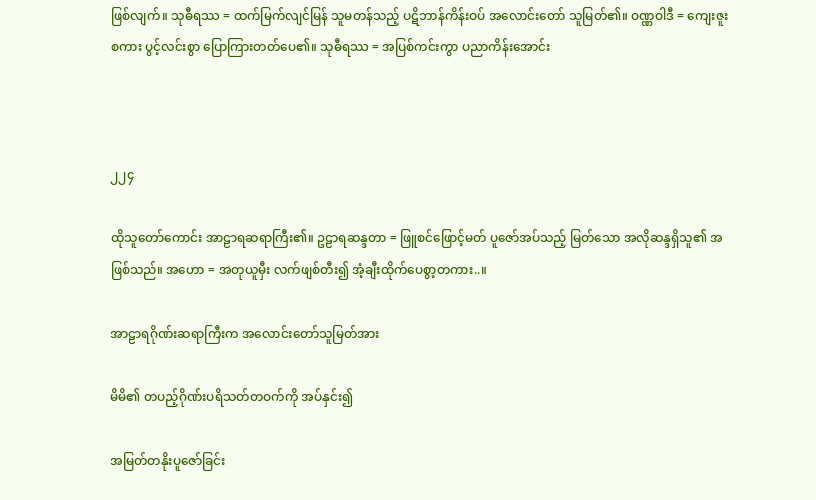ဖြစ်လျက်။ သုဓီရဿ = ထက်မြက်လျင်မြန် သူမတန်သည့် ပဋိဘာန်ကိန်းဝပ် အလောင်းတော် သူမြတ်၏။ ဝဏ္ဏဝါဒီ = ကျေးဇူးစကား ပွင့်လင်းစွာ ပြောကြားတတ်ပေ၏။ သုဓီရဿ = အပြစ်ကင်းကွာ ပညာကိန်းအောင်း



၂၂၄

ထိုသူတော်ကောင်း အာဠာရဆရာကြီး၏။ ဥဠာရဆန္ဒတာ = ဖြူစင်ဖြောင့်မတ် ပူဇော်အပ်သည့် မြတ်သော အလိုဆန္ဒရှိသူ၏ အဖြစ်သည်။ အဟော = အတုယူမှီး လက်ဖျစ်တီး၍ အံ့ချီးထိုက်ပေစွာ့တကား..။

အာဠာရဂိုဏ်းဆရာကြီးက အလောင်းတော်သူမြတ်အား

မိမိ၏ တပည့်ဂိုဏ်းပရိသတ်တဝက်ကို အပ်နှင်း၍

အမြတ်တနိုးပူဇော်ခြင်း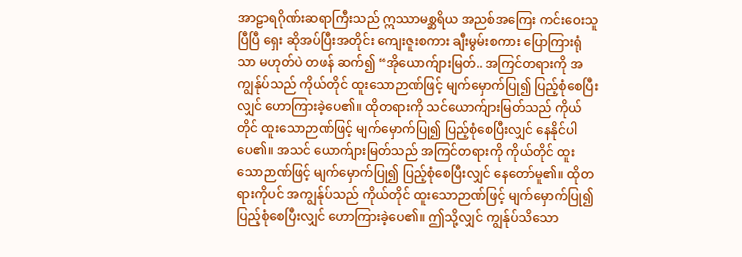အာဠာရဂိုဏ်းဆရာကြီးသည် ဣဿာမစ္ဆရိယ အညစ်အကြေး ကင်းဝေးသူပြီပြီ ရှေး ဆိုအပ်ပြီးအတိုင်း ကျေးဇူးစကား ချီးမွမ်းစကား ပြောကြားရုံသာ မဟုတ်ပဲ တဖန် ဆက်၍ “အိုယောက်ျားမြတ်.. အကြင်တရားကို အကျွန်ုပ်သည် ကိုယ်တိုင် ထူးသောဉာဏ်ဖြင့် မျက်မှောက်ပြု၍ ပြည့်စုံစေပြီးလျှင် ဟောကြားခဲ့ပေ၏။ ထိုတရားကို သင်ယောက်ျားမြတ်သည် ကိုယ်တိုင် ထူးသောဉာဏ်ဖြင့် မျက်မှောက်ပြု၍ ပြည့်စုံစေပြီးလျှင် နေနိုင်ပါပေ၏။ အသင် ယောက်ျားမြတ်သည် အကြင်တရားကို ကိုယ်တိုင် ထူးသောဉာဏ်ဖြင့် မျက်မှောက်ပြု၍ ပြည့်စုံစေပြီးလျှင် နေတော်မူ၏။ ထိုတရားကိုပင် အကျွန်ုပ်သည် ကိုယ်တိုင် ထူးသောဉာဏ်ဖြင့် မျက်မှောက်ပြု၍ ပြည့်စုံစေပြီးလျှင် ဟောကြားခဲ့ပေ၏။ ဤသို့လျှင် ကျွန်ုပ်သိသော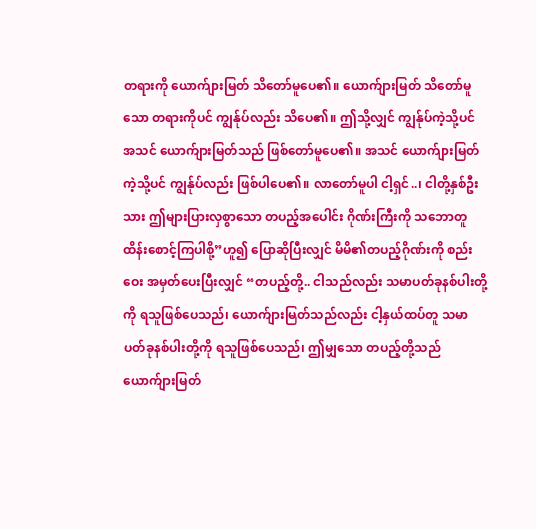တရားကို ယောက်ျားမြတ် သိတော်မူပေ၏။ ယောက်ျားမြတ် သိတော်မူသော တရားကိုပင် ကျွန်ုပ်လည်း သိပေ၏။ ဤသို့လျှင် ကျွန်ုပ်ကဲ့သို့ပင် အသင် ယောက်ျားမြတ်သည် ဖြစ်တော်မူပေ၏။ အသင် ယောက်ျားမြတ်ကဲ့သို့ပင် ကျွန်ုပ်လည်း ဖြစ်ပါပေ၏။ လာတော်မူပါ ငါ့ရှင်..၊ ငါတို့နှစ်ဦးသား ဤများပြားလှစွာသော တပည့်အပေါင်း ဂိုဏ်းကြီးကို သဘောတူ ထိန်းစောင့်ကြပါစို့”ဟူ၍ ပြောဆိုပြီးလျှင် မိမိ၏တပည့်ဂိုဏ်းကို စည်းဝေး အမှတ်ပေးပြီးလျှင် “တပည့်တို့.. ငါသည်လည်း သမာပတ်ခုနစ်ပါးတို့ကို ရသူဖြစ်ပေသည်၊ ယောက်ျားမြတ်သည်လည်း ငါ့နှယ်ထပ်တူ သမာပတ်ခုနစ်ပါးတို့ကို ရသူဖြစ်ပေသည်၊ ဤမျှသော တပည့်တို့သည် ယောက်ျားမြတ်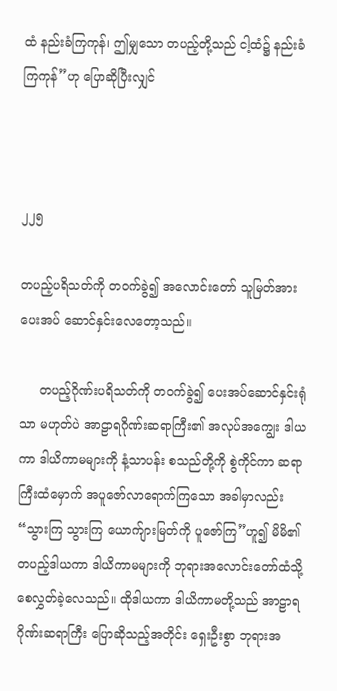ထံ နည်းခံကြကုန်၊ ဤမျှသော တပည့်တို့သည် ငါ့ထံ၌ နည်းခံကြကုန်”ဟု ပြောဆိုပြီးလျှင်



၂၂၅

တပည့်ပရိသတ်ကို တဝက်ခွဲ၍ အလောင်းတော် သူမြတ်အား ပေးအပ် ဆောင်နှင်းလေတော့သည်။

     တပည့်ဂိုဏ်းပရိသတ်ကို တဝက်ခွဲ၍ ပေးအပ်ဆောင်နှင်းရုံသာ မဟုတ်ပဲ အာဠာရဂိုဏ်းဆရာကြီး၏ အလုပ်အကျွေး ဒါယကာ ဒါယိကာမများကို နံ့သာပန်း စသည်တို့ကို စွဲကိုင်ကာ ဆရာကြီးထံမှောက် အပူဇော်လာရောက်ကြသော အခါမှာလည်း “သွားကြ သွားကြ ယောက်ျားမြတ်ကို ပူဇော်ကြ”ဟူ၍ မိမိ၏ တပည့်ဒါယကာ ဒါယိကာမများကို ဘုရားအလောင်းတော်ထံသို့ စေလွှတ်ခဲ့လေသည်။ ထိုဒါယကာ ဒါယိကာမတို့သည် အာဠာရဂိုဏ်းဆရာကြီး ပြောဆိုသည့်အတိုင်း ရှေးဦးစွာ ဘုရားအ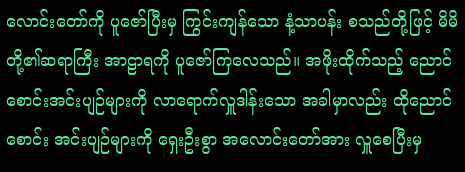လောင်းတော်ကို ပူဇော်ပြီးမှ ကြွင်းကျန်သော နံ့သာပန်း စသည်တို့ဖြင့် မိမိတို့၏ဆရာကြီး အာဠာရကို ပူဇော်ကြလေသည်။ အဖိုးထိုက်သည့် ညောင်စောင်းအင်းပျဉ်များကို လာရောက်လှူဒါန်းသော အခါမှာလည်း ထိုညောင်စောင်း အင်းပျဉ်များကို ရှေးဦးစွာ အလောင်းတော်အား လှူစေပြီးမှ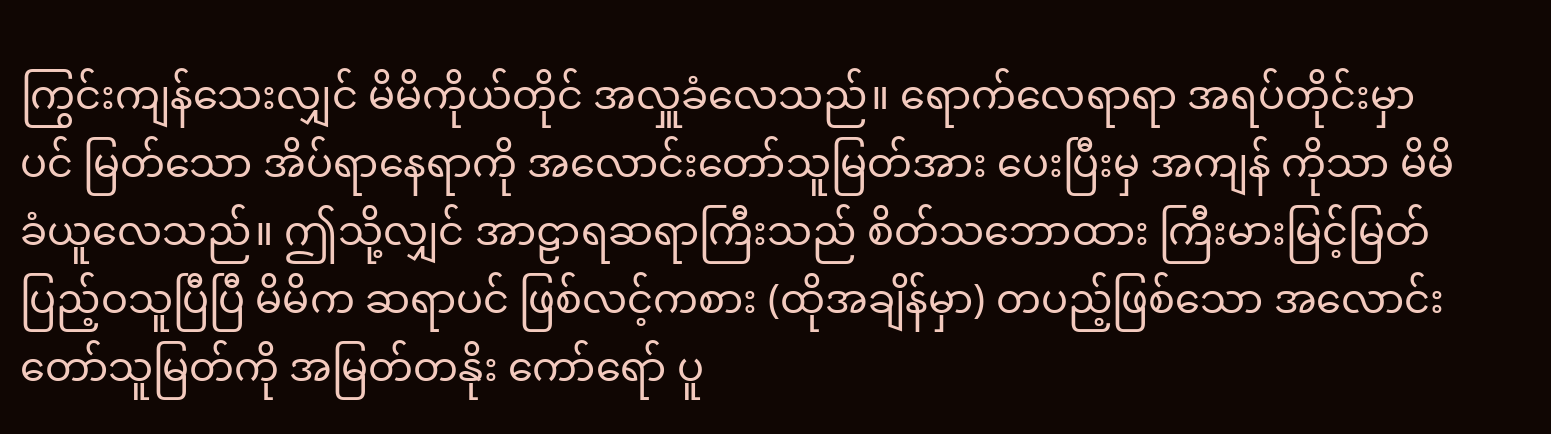ကြွင်းကျန်သေးလျှင် မိမိကိုယ်တိုင် အလှူခံလေသည်။ ရောက်လေရာရာ အရပ်တိုင်းမှာပင် မြတ်သော အိပ်ရာနေရာကို အလောင်းတော်သူမြတ်အား ပေးပြီးမှ အကျန် ကိုသာ မိမိခံယူလေသည်။ ဤသို့လျှင် အာဠာရဆရာကြီးသည် စိတ်သဘောထား ကြီးမားမြင့်မြတ် ပြည့်ဝသူပြီပြီ မိမိက ဆရာပင် ဖြစ်လင့်ကစား (ထိုအချိန်မှာ) တပည့်ဖြစ်သော အလောင်းတော်သူမြတ်ကို အမြတ်တနိုး ကော်ရော် ပူ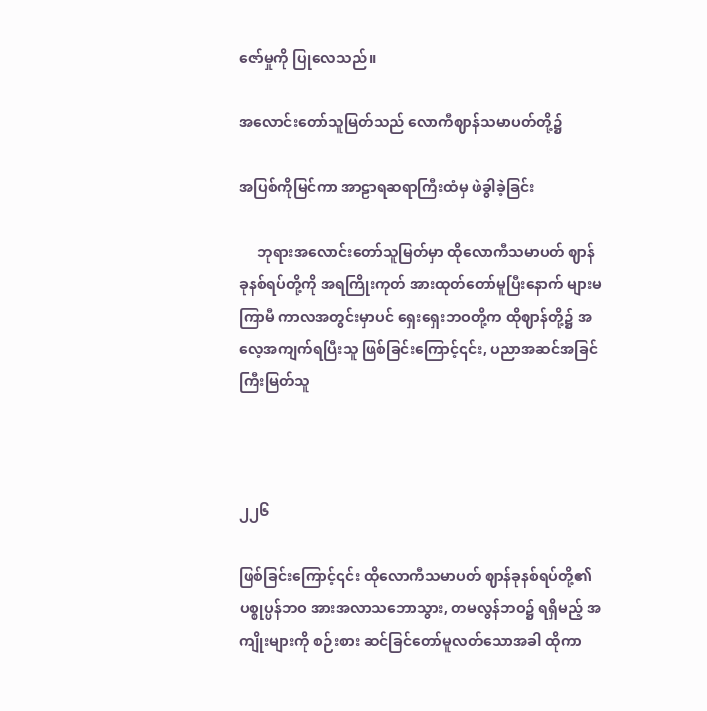ဇော်မှုကို ပြုလေသည်။

အလောင်းတော်သူမြတ်သည် လောကီဈာန်သမာပတ်တို့၌

အပြစ်ကိုမြင်ကာ အာဠာရဆရာကြီးထံမှ ဖဲခွါခဲ့ခြင်း

     ဘုရားအလောင်းတော်သူမြတ်မှာ ထိုလောကီသမာပတ် ဈာန်ခုနစ်ရပ်တို့ကို အရကြိုးကုတ် အားထုတ်တော်မူပြီးနောက် များမကြာမီ ကာလအတွင်းမှာပင် ရှေးရှေးဘဝတို့က ထိုဈာန်တို့၌ အလေ့အကျက်ရပြီးသူ ဖြစ်ခြင်းကြောင့်၎င်း, ပညာအဆင်အခြင် ကြီးမြတ်သူ



၂၂၆

ဖြစ်ခြင်းကြောင့်၎င်း ထိုလောကီသမာပတ် ဈာန်ခုနစ်ရပ်တို့၏ ပစ္စုပ္ပန်ဘဝ အားအလာသဘောသွား, တမလွန်ဘဝ၌ ရရှိမည့် အကျိုးများကို စဉ်းစား ဆင်ခြင်တော်မူလတ်သောအခါ ထိုကာ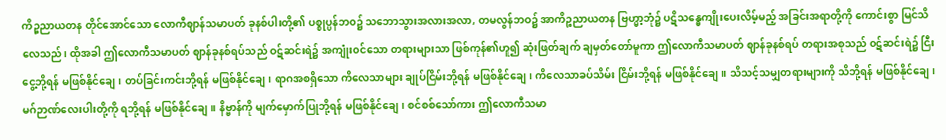ကိဉ္စညာယတန တိုင်အောင်သော လောကီဈာန်သမာပတ် ခုနစ်ပါးတို့၏ ပစ္စုပ္ပန်ဘ၀၌ သဘောသွားအလားအလာ, တမလွန်ဘဝ၌ အာကိဉ္စညာယတန ဗြဟ္မာ့ဘုံ၌ ပဋိသန္ဓေကျိုးပေးလိမ့်မည့် အခြင်းအရာတို့ကို ကောင်းစွာ မြင်သိလေသည်၊ ထိုအခါ ဤလောကီသမာပတ် ဈာန်ခုနစ်ရပ်သည် ဝဋ်ဆင်းရဲ၌ အကျုံး၀င်သော တရားများသာ ဖြစ်ကုန်၏ဟူ၍ ဆုံးဖြတ်ချက် ချမှတ်တော်မူကာ ဤလောကီသမာပတ် ဈာန်ခုနစ်ရပ် တရားအစုသည် ၀ဋ်ဆင်းရဲ၌ ငြီးငွေ့ဘို့ရန် မဖြစ်နိုင်ချေ၊ တပ်ခြင်းကင်းဘို့ရန် မဖြစ်နိုင်ချေ၊ ရာဂအစရှိသော ကိလေသာများ ချုပ်ငြိမ်းဘို့ရန် မဖြစ်နိုင်ချေ၊ ကိလေသာခပ်သိမ်း ငြိမ်းဘို့ရန် မဖြစ်နိုင်ချေ။ သိသင့်သမျှတရားများကို သိဘို့ရန် မဖြစ်နိုင်ချေ၊ မဂ်ဉာဏ်လေးပါးတို့ကို ရဘို့ရန် မဖြစ်နိုင်ချေ။ နိဗ္ဗာန်ကို မျက်မှောက်ပြုဘို့ရန် မဖြစ်နိုင်ချေ၊ စင်စစ်သော်ကား ဤလောကီသမာ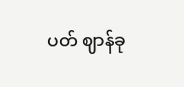ပတ် ဈာန်ခု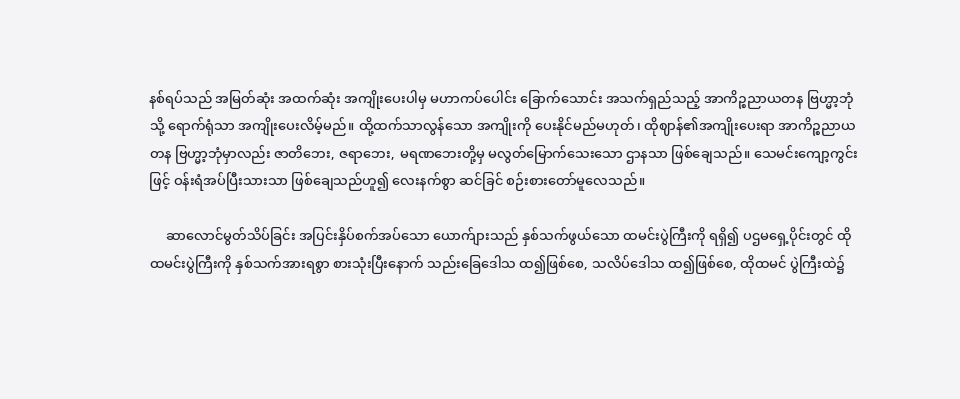နစ်ရပ်သည် အမြတ်ဆုံး အထက်ဆုံး အကျိုးပေးပါမှ မဟာကပ်ပေါင်း ခြောက်သောင်း အသက်ရှည်သည့် အာကိဉ္စညာယတန ဗြဟ္မာ့ဘုံသို့ ရောက်ရုံသာ အကျိုးပေးလိမ့်မည်။ ထို့ထက်သာလွန်သော အကျိုးကို ပေးနိုင်မည်မဟုတ်၊ ထိုဈာန်၏အကျိုးပေးရာ အာကိဉ္စညာယတန ဗြဟ္မာ့ဘုံမှာလည်း ဇာတိဘေး, ဇရာဘေး, မရဏဘေးတို့မှ မလွတ်မြောက်သေးသော ဌာနသာ ဖြစ်ချေသည်။ သေမင်းကျော့ကွင်းဖြင့် ဝန်းရံအပ်ပြီးသားသာ ဖြစ်ချေသည်ဟူ၍ လေးနက်စွာ ဆင်ခြင် စဉ်းစားတော်မူလေသည်။

     ဆာလောင်မွတ်သိပ်ခြင်း အပြင်းနှိပ်စက်အပ်သော ယောက်ျားသည် နှစ်သက်ဖွယ်သော ထမင်းပွဲကြီးကို ရရှိ၍ ပဌမရှေ့ပိုင်းတွင် ထိုထမင်းပွဲကြီးကို နှစ်သက်အားရစွာ စားသုံးပြီးနောက် သည်းခြေဒေါသ ထ၍ဖြစ်စေ, သလိပ်ဒေါသ ထ၍ဖြစ်စေ, ထိုထမင် ပွဲကြီးထဲ၌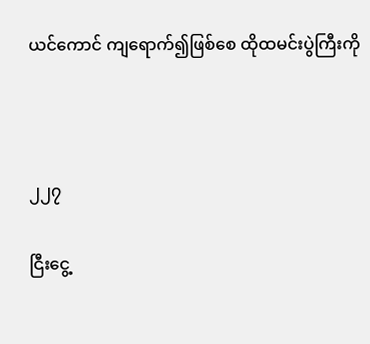ယင်ကောင် ကျရောက်၍ဖြစ်စေ ထိုထမင်းပွဲကြီးကို



၂၂၇

ငြီးငွေ့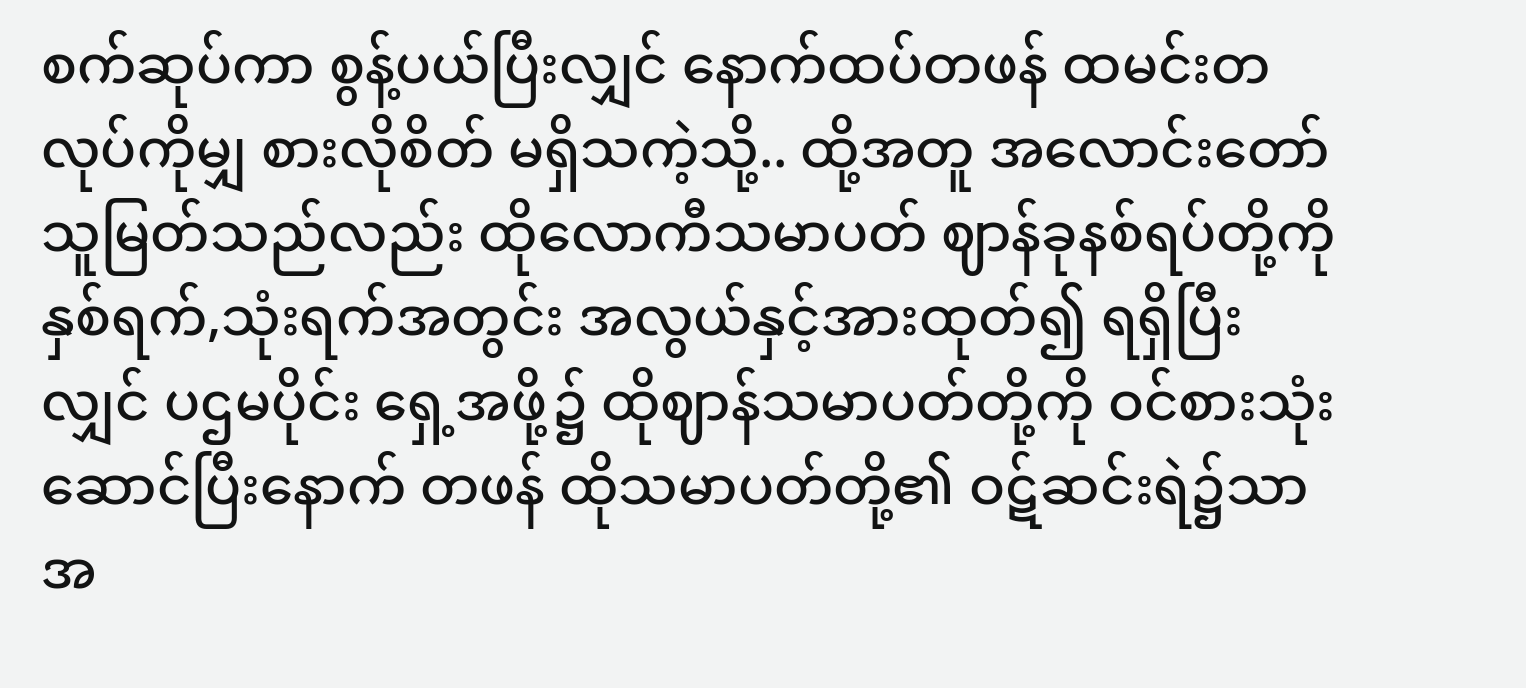စက်ဆုပ်ကာ စွန့်ပယ်ပြီးလျှင် နောက်ထပ်တဖန် ထမင်းတလုပ်ကိုမျှ စားလိုစိတ် မရှိသကဲ့သို့.. ထို့အတူ အလောင်းတော် သူမြတ်သည်လည်း ထိုလောကီသမာပတ် ဈာန်ခုနစ်ရပ်တို့ကို နှစ်ရက်,သုံးရက်အတွင်း အလွယ်နှင့်အားထုတ်၍ ရရှိပြီးလျှင် ပဌမပိုင်း ရှေ့အဖို့၌ ထိုဈာန်သမာပတ်တို့ကို ဝင်စားသုံးဆောင်ပြီးနောက် တဖန် ထိုသမာပတ်တို့၏ ဝဋ်ဆင်းရဲ၌သာ အ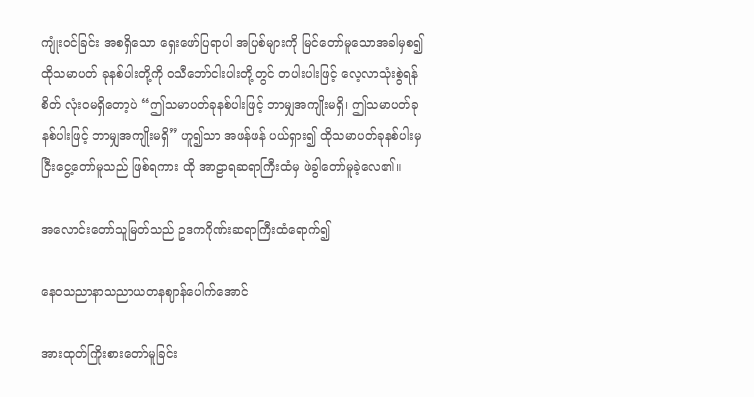ကျုံးဝင်ခြင်း အစရှိသော ရှေးဖော်ပြရာပါ အပြစ်များကို မြင်တော်မူသောအခါမှစ၍ ထိုသမာပတ် ခုနစ်ပါးတို့ကို ဝသီဘော်ငါးပါးတို့တွင် တပါးပါးဖြင့် လေ့လာသုံးစွဲရန်စိတ် လုံးဝမရှိတော့ပဲ “ဤသမာပတ်ခုနစ်ပါးဖြင့် ဘာမျှအကျိုးမရှိ၊ ဤသမာပတ်ခုနစ်ပါးဖြင့် ဘာမျှအကျိုးမရှိ” ဟူ၍သာ အဖန်ဖန် ပယ်ရှား၍ ထိုသမာပတ်ခုနစ်ပါးမှ ငြီးငွေ့တော်မူသည် ဖြစ်ရကား ထို အာဠာရဆရာကြီးထံမှ ဖဲခွါတော်မူခဲ့လေ၏။

အလောင်းတော်သူမြတ်သည် ဥဒကဂိုဏ်းဆရာကြီးထံရောက်၍

နေဝသညာနာသညာယတနဈာန်ပေါက်အောင်

အားထုတ်ကြိုးစားတော်မူခြင်း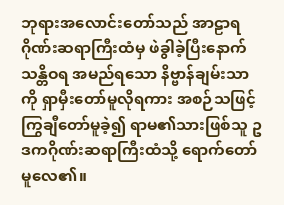ဘုရားအလောင်းတော်သည် အာဠာရဂိုဏ်းဆရာကြီးထံမှ ဖဲခွါခဲ့ပြီးနောက် သန္တိဝရ အမည်ရသော နိဗ္ဗာန်ချမ်းသာကို ရှာမှီးတော်မူလိုရကား အစဉ်သဖြင့် ကြွချီတော်မူခဲ့၍ ရာမ၏သားဖြစ်သူ ဥဒကဂိုဏ်းဆရာကြီးထံသို့ ရောက်တော်မူလေ၏။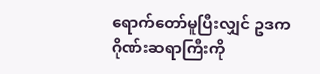ရောက်တော်မူပြီးလျှင် ဥဒကဂိုဏ်းဆရာကြီးကို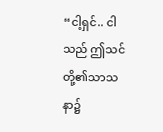“ငါ့ရှင်.. ငါသည် ဤသင်တို့၏သာသနာ၌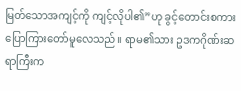မြတ်သောအကျင့်ကို ကျင့်လိုပါ၏”ဟု ခွင့်တောင်းစကား ပြောကြားတော်မူလေသည်။ ရာမ၏သား ဥဒကဂိုဏ်းဆရာကြီးက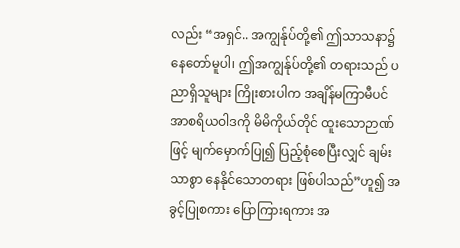လည်း “အရှင်.. အကျွန်ုပ်တို့၏ ဤသာသနာ၌ နေတော်မူပါ၊ ဤအကျွန်ုပ်တို့၏ တရားသည် ပညာရှိသူများ ကြိုးစားပါက အချိန်မကြာမီပင် အာစရိယဝါဒကို မိမိကိုယ်တိုင် ထူးသောဉာဏ်ဖြင့် မျက်မှောက်ပြု၍ ပြည့်စုံစေပြီးလျှင် ချမ်းသာစွာ နေနိုင်သောတရား ဖြစ်ပါသည်”ဟူ၍ အခွင့်ပြုစကား ပြောကြားရကား အ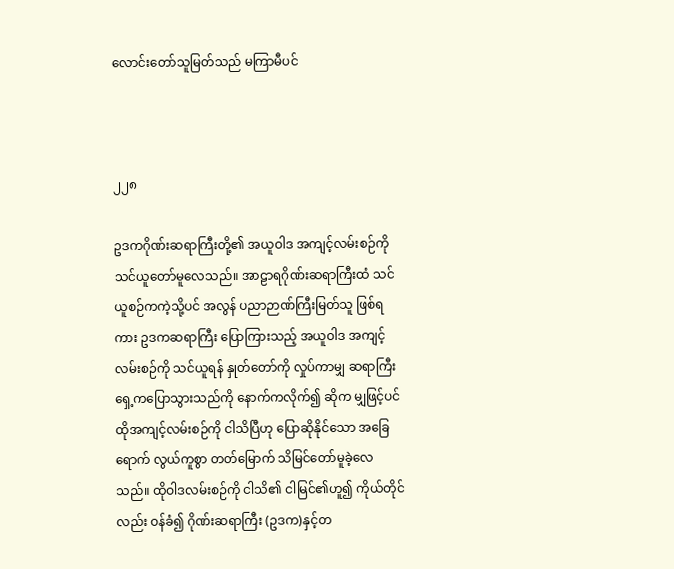လောင်းတော်သူမြတ်သည် မကြာမီပင်



၂၂၈

ဥဒကဂိုဏ်းဆရာကြီးတို့၏ အယူဝါဒ အကျင့်လမ်းစဉ်ကို သင်ယူတော်မူလေသည်။ အာဠာရဂိုဏ်းဆရာကြီးထံ သင်ယူစဉ်ကကဲ့သို့ပင် အလွန် ပညာဉာဏ်ကြီးမြတ်သူ ဖြစ်ရကား ဥဒကဆရာကြီး ပြောကြားသည့် အယူဝါဒ အကျင့်လမ်းစဉ်ကို သင်ယူရန် နှုတ်တော်ကို လှုပ်ကာမျှ ဆရာကြီး ရှေ့ကပြောသွားသည်ကို နောက်ကလိုက်၍ ဆိုက မျှဖြင့်ပင် ထိုအကျင့်လမ်းစဉ်ကို ငါသိပြီဟု ပြောဆိုနိုင်သော အခြေရောက် လွယ်ကူစွာ တတ်မြောက် သိမြင်တော်မူခဲ့လေသည်။ ထိုဝါဒလမ်းစဉ်ကို ငါသိ၏ ငါမြင်၏ဟူ၍ ကိုယ်တိုင်လည်း ဝန်ခံ၍ ဂိုဏ်းဆရာကြီး (ဥဒက)နှင့်တ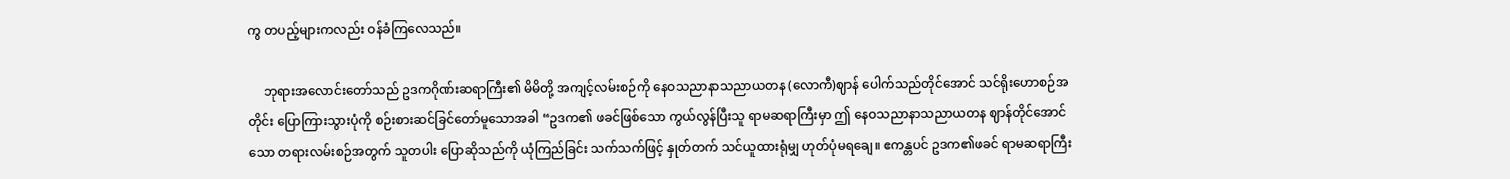ကွ တပည့်များကလည်း ဝန်ခံကြလေသည်။

     ဘုရားအလောင်းတော်သည် ဥဒကဂိုဏ်းဆရာကြီး၏ မိမိတို့ အကျင့်လမ်းစဉ်ကို နေဝသညာနာသညာယတန (လောကီ)ဈာန် ပေါက်သည်တိုင်အောင် သင်ရိုးဟောစဉ်အတိုင်း ပြောကြားသွားပုံကို စဉ်းစားဆင်ခြင်တော်မူသောအခါ “ဥဒက၏ ဖခင်ဖြစ်သော ကွယ်လွန်ပြီးသူ ရာမဆရာကြီးမှာ ဤ နေဝသညာနာသညာယတန ဈာန်တိုင်အောင်သော တရားလမ်းစဉ်အတွက် သူတပါး ပြောဆိုသည်ကို ယုံကြည်ခြင်း သက်သက်ဖြင့် နှုတ်တက် သင်ယူထားရုံမျှ ဟုတ်ပုံမရချေ။ ဧကန္တပင် ဥဒက၏ဖခင် ရာမဆရာကြီး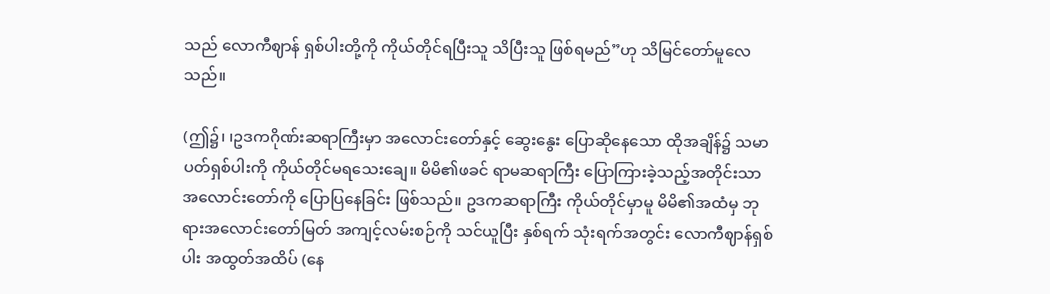သည် လောကီဈာန် ရှစ်ပါးတို့ကို ကိုယ်တိုင်ရပြီးသူ သိပြီးသူ ဖြစ်ရမည်”ဟု သိမြင်တော်မူလေသည်။

(ဤ၌၊ ၊ဥဒကဂိုဏ်းဆရာကြီးမှာ အလောင်းတော်နှင့် ဆွေးနွေး ပြောဆိုနေသော ထိုအချိန်၌ သမာပတ်ရှစ်ပါးကို ကိုယ်တိုင်မရသေးချေ။ မိမိ၏ဖခင် ရာမဆရာကြီး ပြောကြားခဲ့သည့်အတိုင်းသာ အလောင်းတော်ကို ပြောပြနေခြင်း ဖြစ်သည်။ ဥဒကဆရာကြီး ကိုယ်တိုင်မှာမူ မိမိ၏အထံမှ ဘုရားအလောင်းတော်မြတ် အကျင့်လမ်းစဉ်ကို သင်ယူပြီး နှစ်ရက် သုံးရက်အတွင်း လောကီဈာန်ရှစ်ပါး အထွတ်အထိပ် (နေ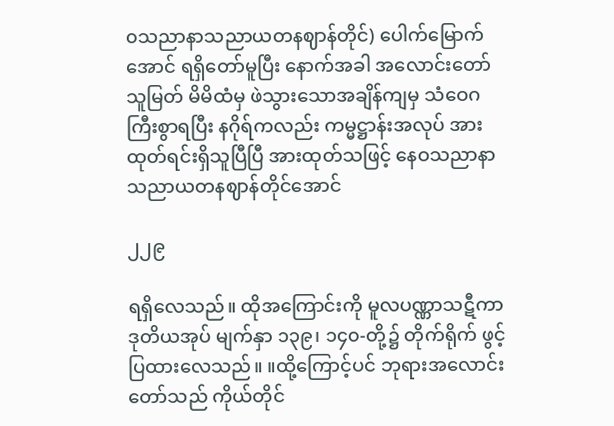၀သညာနာသညာယတနဈာန်တိုင်) ပေါက်မြောက်အောင် ရရှိတော်မူပြီး နောက်အခါ အလောင်းတော်သူမြတ် မိမိထံမှ ဖဲသွားသောအချိန်ကျမှ သံဝေဂကြီးစွာရပြီး နဂိုရ်ကလည်း ကမ္မဋ္ဌာန်းအလုပ် အားထုတ်ရင်းရှိသူပြီပြီ အားထုတ်သဖြင့် နေဝသညာနာသညာယတနဈာန်တိုင်အောင်

၂၂၉

ရရှိလေသည်။ ထိုအကြောင်းကို မူလပဏ္ဏာသဋီကာ ဒုတိယအုပ် မျက်နှာ ၁၃၉၊ ၁၄၀-တို့၌ တိုက်ရိုက် ဖွင့်ပြထားလေသည်။ ။ထို့ကြောင့်ပင် ဘုရားအလောင်းတော်သည် ကိုယ်တိုင်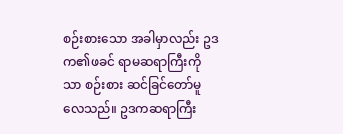စဉ်းစားသော အခါမှာလည်း ဥဒက၏ဖခင် ရာမဆရာကြီးကိုသာ စဉ်းစား ဆင်ခြင်တော်မူလေသည်။ ဥဒကဆရာကြီး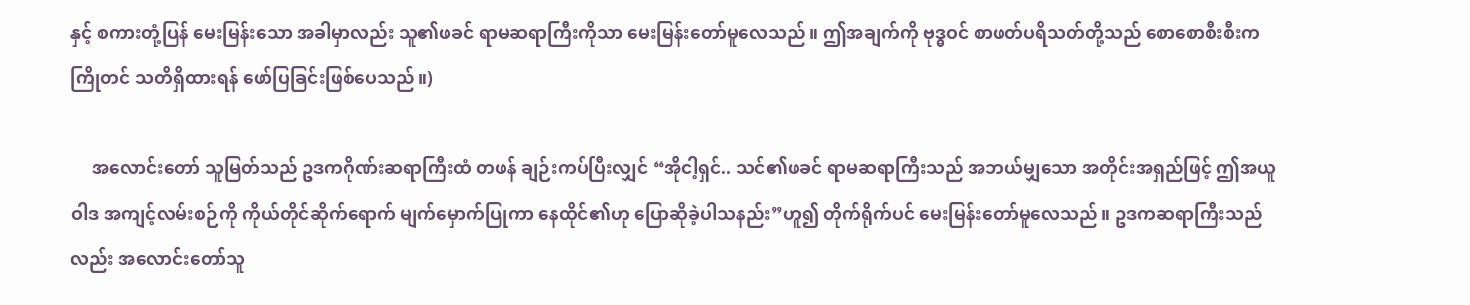နှင့် စကားတုံ့ပြန် မေးမြန်းသော အခါမှာလည်း သူ၏ဖခင် ရာမဆရာကြီးကိုသာ မေးမြန်းတော်မူလေသည်။ ဤအချက်ကို ဗုဒ္ဓဝင် စာဖတ်ပရိသတ်တို့သည် စောစောစီးစီးက ကြိုတင် သတိရှိထားရန် ဖော်ပြခြင်းဖြစ်ပေသည်။)

     အလောင်းတော် သူမြတ်သည် ဥဒကဂိုဏ်းဆရာကြီးထံ တဖန် ချဉ်းကပ်ပြီးလျှင် “အိုငါ့ရှင်.. သင်၏ဖခင် ရာမဆရာကြီးသည် အဘယ်မျှသော အတိုင်းအရှည်ဖြင့် ဤအယူဝါဒ အကျင့်လမ်းစဉ်ကို ကိုယ်တိုင်ဆိုက်ရောက် မျက်မှောက်ပြုကာ နေထိုင်၏ဟု ပြောဆိုခဲ့ပါသနည်း”ဟူ၍ တိုက်ရိုက်ပင် မေးမြန်းတော်မူလေသည်။ ဥဒကဆရာကြီးသည်လည်း အလောင်းတော်သူ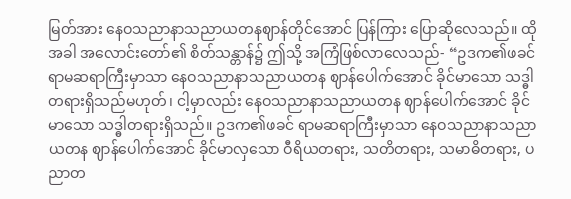မြတ်အား နေဝသညာနာသညာယတနဈာန်တိုင်အောင် ပြန်ကြား ပြောဆိုလေသည်။ ထိုအခါ အလောင်းတော်၏ စိတ်သန္တာန်၌ ဤသို့ အကြံဖြစ်လာလေသည်- “ဥဒက၏ဖခင် ရာမဆရာကြီးမှာသာ နေဝသညာနာသညာယတန ဈာန်ပေါက်အောင် ခိုင်မာသော သဒ္ဓါတရားရှိသည်မဟုတ်၊ ငါ့မှာလည်း နေဝသညာနာသညာယတန ဈာန်ပေါက်အောင် ခိုင်မာသော သဒ္ဓါတရားရှိသည်။ ဥဒက၏ဖခင် ရာမဆရာကြီးမှာသာ နေဝသညာနာသညာယတန ဈာန်ပေါက်အောင် ခိုင်မာလှသော ဝီရိယတရား, သတိတရား, သမာဓိတရား, ပညာတ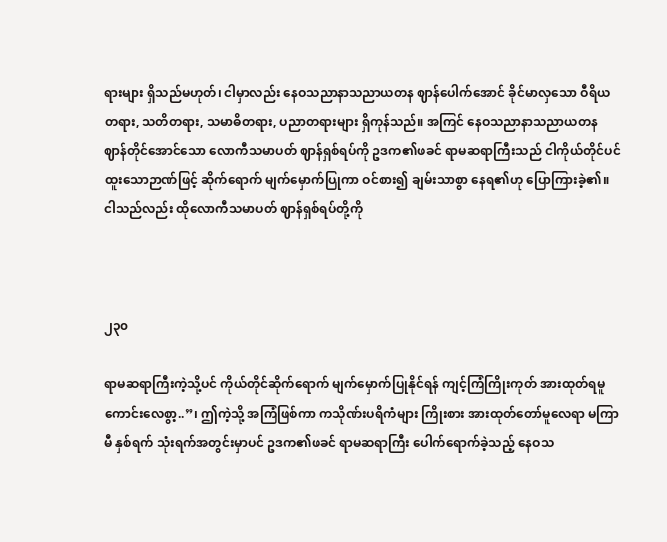ရားများ ရှိသည်မဟုတ်၊ ငါမှာလည်း နေဝသညာနာသညာယတန ဈာန်ပေါက်အောင် ခိုင်မာလှသော ဝီရိယတရား, သတိတရား, သမာဓိတရား, ပညာတရားများ ရှိကုန်သည်။ အကြင် နေဝသညာနာသညာယတန ဈာန်တိုင်အောင်သော လောကီသမာပတ် ဈာန်ရှစ်ရပ်ကို ဥဒက၏ဖခင် ရာမဆရာကြီးသည် ငါကိုယ်တိုင်ပင် ထူးသောဉာဏ်ဖြင့် ဆိုက်ရောက် မျက်မှောက်ပြုကာ ဝင်စား၍ ချမ်းသာစွာ နေရ၏ဟု ပြောကြားခဲ့၏။ ငါသည်လည်း ထိုလောကီသမာပတ် ဈာန်ရှစ်ရပ်တို့ကို



၂၃၀

ရာမဆရာကြီးကဲ့သို့ပင် ကိုယ်တိုင်ဆိုက်ရောက် မျက်မှောက်ပြုနိုင်ရန် ကျင့်ကြံကြိုးကုတ် အားထုတ်ရမူ ကောင်းလေစွာ့..”၊ ဤကဲ့သို့ အကြံဖြစ်ကာ ကသိုဏ်းပရိကံများ ကြိုးစား အားထုတ်တော်မူလေရာ မကြာမီ နှစ်ရက် သုံးရက်အတွင်းမှာပင် ဥဒက၏ဖခင် ရာမဆရာကြီး ပေါက်ရောက်ခဲ့သည့် နေဝသ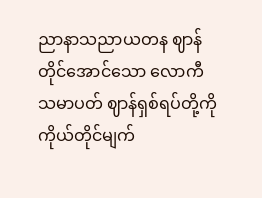ညာနာသညာယတန ဈာန်တိုင်အောင်သော လောကီသမာပတ် ဈာန်ရှစ်ရပ်တို့ကို ကိုယ်တိုင်မျက်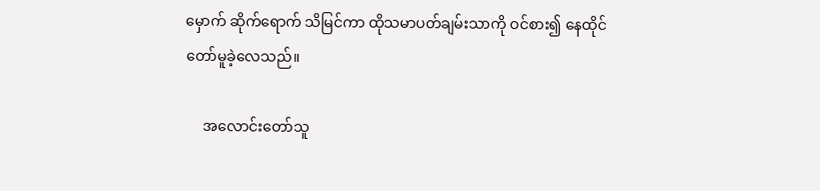မှောက် ဆိုက်ရောက် သိမြင်ကာ ထိုသမာပတ်ချမ်းသာကို ဝင်စား၍ နေထိုင်တော်မူခဲ့လေသည်။

     အလောင်းတော်သူ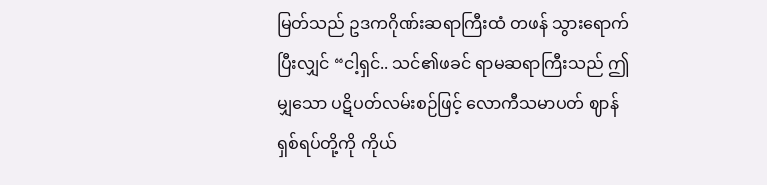မြတ်သည် ဥဒကဂိုဏ်းဆရာကြီးထံ တဖန် သွားရောက်ပြီးလျှင် “ငါ့ရှင်.. သင်၏ဖခင် ရာမဆရာကြီးသည် ဤမျှသော ပဋိပတ်လမ်းစဉ်ဖြင့် လောကီသမာပတ် ဈာန်ရှစ်ရပ်တို့ကို ကိုယ်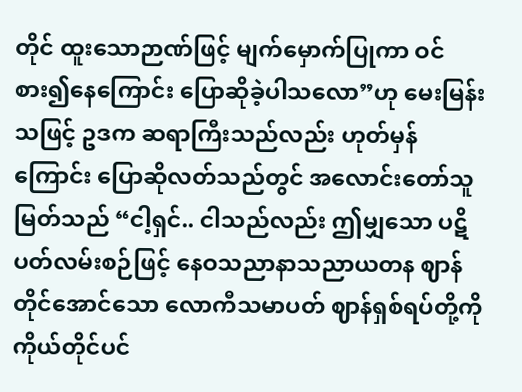တိုင် ထူးသောဉာဏ်ဖြင့် မျက်မှောက်ပြုကာ ဝင်စား၍နေကြောင်း ပြောဆိုခဲ့ပါသလော”ဟု မေးမြန်းသဖြင့် ဥဒက ဆရာကြီးသည်လည်း ဟုတ်မှန်ကြောင်း ပြောဆိုလတ်သည်တွင် အလောင်းတော်သူမြတ်သည် “ငါ့ရှင်.. ငါသည်လည်း ဤမျှသော ပဋိပတ်လမ်းစဉ်ဖြင့် နေဝသညာနာသညာယတန ဈာန်တိုင်အောင်သော လောကီသမာပတ် ဈာန်ရှစ်ရပ်တို့ကို ကိုယ်တိုင်ပင်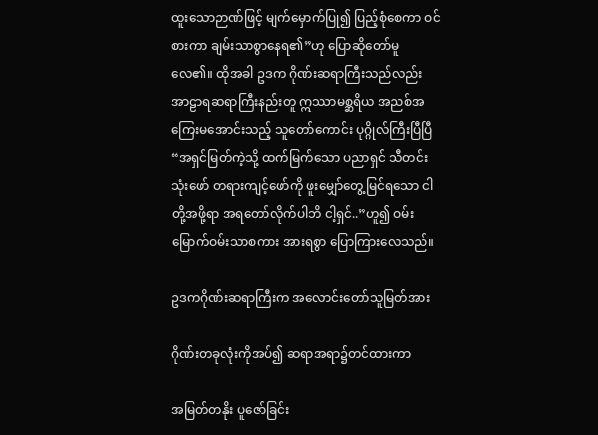ထူးသောဉာဏ်ဖြင့် မျက်မှောက်ပြု၍ ပြည့်စုံစေကာ ဝင်စားကာ ချမ်းသာစွာနေရ၏”ဟု ပြောဆိုတော်မူလေ၏။ ထိုအခါ ဥဒက ဂိုဏ်းဆရာကြီးသည်လည်း အာဠာရဆရာကြီးနည်းတူ ဣဿာမစ္ဆရိယ အညစ်အကြေးမအောင်းသည့် သူတော်ကောင်း ပုဂ္ဂိုလ်ကြီးပြီပြီ “အရှင်မြတ်ကဲ့သို့ ထက်မြက်သော ပညာရှင် သီတင်းသုံးဖော် တရားကျင့်ဖော်ကို ဖူးမျှော်တွေ့မြင်ရသော ငါတို့အဖို့ရာ အရတော်လိုက်ပါဘိ ငါ့ရှင်..”ဟူ၍ ဝမ်းမြောက်ဝမ်းသာစကား အားရစွာ ပြောကြားလေသည်။

ဥဒကဂိုဏ်းဆရာကြီးက အလောင်းတော်သူမြတ်အား

ဂိုဏ်းတခုလုံးကိုအပ်၍ ဆရာအရာ၌တင်ထားကာ

အမြတ်တနိုး ပူဇော်ခြင်း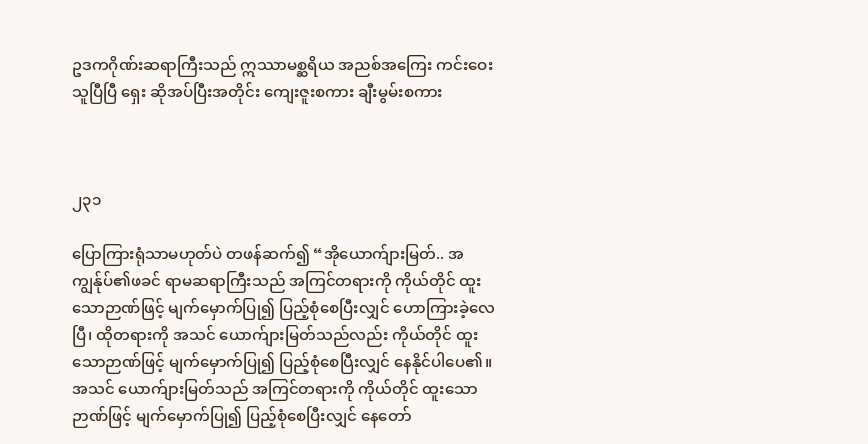ဥဒကဂိုဏ်းဆရာကြီးသည် ဣဿာမစ္ဆရိယ အညစ်အကြေး ကင်းဝေးသူပြီပြီ ရှေး ဆိုအပ်ပြီးအတိုင်း ကျေးဇူးစကား ချီးမွမ်းစကား



၂၃၁

ပြောကြားရုံသာမဟုတ်ပဲ တဖန်ဆက်၍ “အိုယောက်ျားမြတ်.. အကျွန်ုပ်၏ဖခင် ရာမဆရာကြီးသည် အကြင်တရားကို ကိုယ်တိုင် ထူးသောဉာဏ်ဖြင့် မျက်မှောက်ပြု၍ ပြည့်စုံစေပြီးလျှင် ဟောကြားခဲ့လေပြီ၊ ထိုတရားကို အသင် ယောက်ျားမြတ်သည်လည်း ကိုယ်တိုင် ထူးသောဉာဏ်ဖြင့် မျက်မှောက်ပြု၍ ပြည့်စုံစေပြီးလျှင် နေနိုင်ပါပေ၏။ အသင် ယောက်ျားမြတ်သည် အကြင်တရားကို ကိုယ်တိုင် ထူးသောဉာဏ်ဖြင့် မျက်မှောက်ပြု၍ ပြည့်စုံစေပြီးလျှင် နေတော်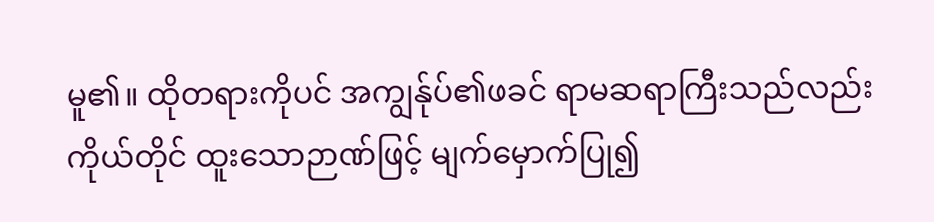မူ၏။ ထိုတရားကိုပင် အကျွန်ုပ်၏ဖခင် ရာမဆရာကြီးသည်လည်း ကိုယ်တိုင် ထူးသောဉာဏ်ဖြင့် မျက်မှောက်ပြု၍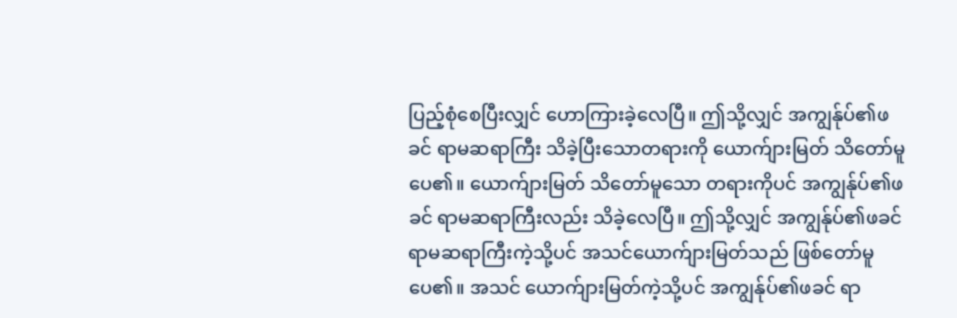ပြည့်စုံစေပြီးလျှင် ဟောကြားခဲ့လေပြီ။ ဤသို့လျှင် အကျွန်ုပ်၏ဖခင် ရာမဆရာကြီး သိခဲ့ပြီးသောတရားကို ယောက်ျားမြတ် သိတော်မူပေ၏။ ယောက်ျားမြတ် သိတော်မူသော တရားကိုပင် အကျွန်ုပ်၏ဖခင် ရာမဆရာကြီးလည်း သိခဲ့လေပြီ။ ဤသို့လျှင် အကျွန်ုပ်၏ဖခင် ရာမဆရာကြီးကဲ့သို့ပင် အသင်ယောက်ျားမြတ်သည် ဖြစ်တော်မူပေ၏။ အသင် ယောက်ျားမြတ်ကဲ့သို့ပင် အကျွန်ုပ်၏ဖခင် ရာ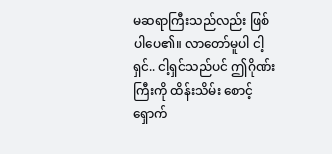မဆရာကြီးသည်လည်း ဖြစ်ပါပေ၏။ လာတော်မူပါ ငါ့ရှင်.. ငါ့ရှင်သည်ပင် ဤဂိုဏ်းကြီးကို ထိန်းသိမ်း စောင့်ရှောက်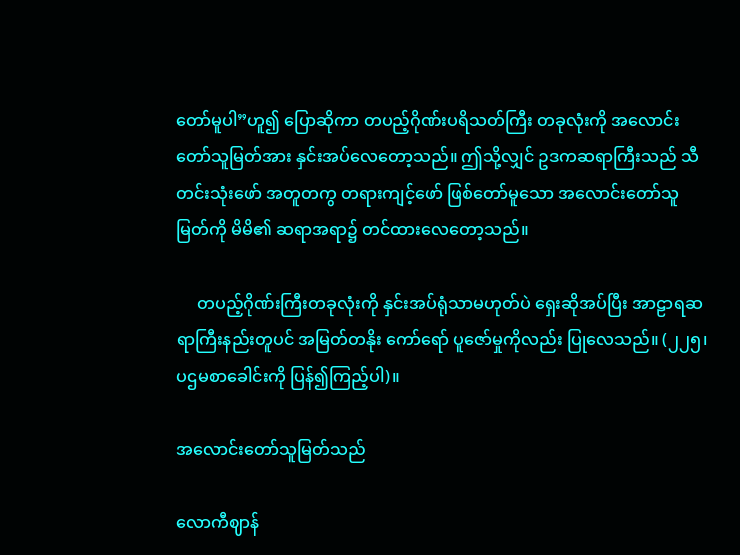တော်မူပါ”ဟူ၍ ပြောဆိုကာ တပည့်ဂိုဏ်းပရိသတ်ကြီး တခုလုံးကို အလောင်းတော်သူမြတ်အား နှင်းအပ်လေတော့သည်။ ဤသို့လျှင် ဥဒကဆရာကြီးသည် သီတင်းသုံးဖော် အတူတကွ တရားကျင့်ဖော် ဖြစ်တော်မူသော အလောင်းတော်သူမြတ်ကို မိမိ၏ ဆရာအရာ၌ တင်ထားလေတော့သည်။

     တပည့်ဂိုဏ်းကြီးတခုလုံးကို နှင်းအပ်ရုံသာမဟုတ်ပဲ ရှေးဆိုအပ်ပြီး အာဠာရဆရာကြီးနည်းတူပင် အမြတ်တနိုး ကော်ရော် ပူဇော်မှုကိုလည်း ပြုလေသည်။ (၂၂၅၊ ပဌမစာခေါင်းကို ပြန်၍ကြည့်ပါ)။

အလောင်းတော်သူမြတ်သည်

လောကီဈာန်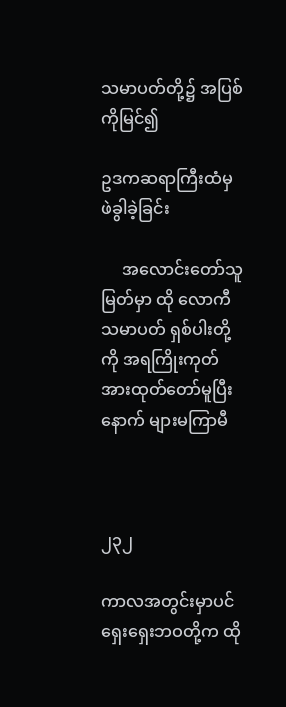သမာပတ်တို့၌ အပြစ်ကိုမြင်၍

ဥဒကဆရာကြီးထံမှ ဖဲခွါခဲ့ခြင်း

     အလောင်းတော်သူမြတ်မှာ ထို လောကီသမာပတ် ရှစ်ပါးတို့ကို အရကြိုးကုတ် အားထုတ်တော်မူပြီးနောက် များမကြာမီ



၂၃၂

ကာလအတွင်းမှာပင် ရှေးရှေးဘဝတို့က ထို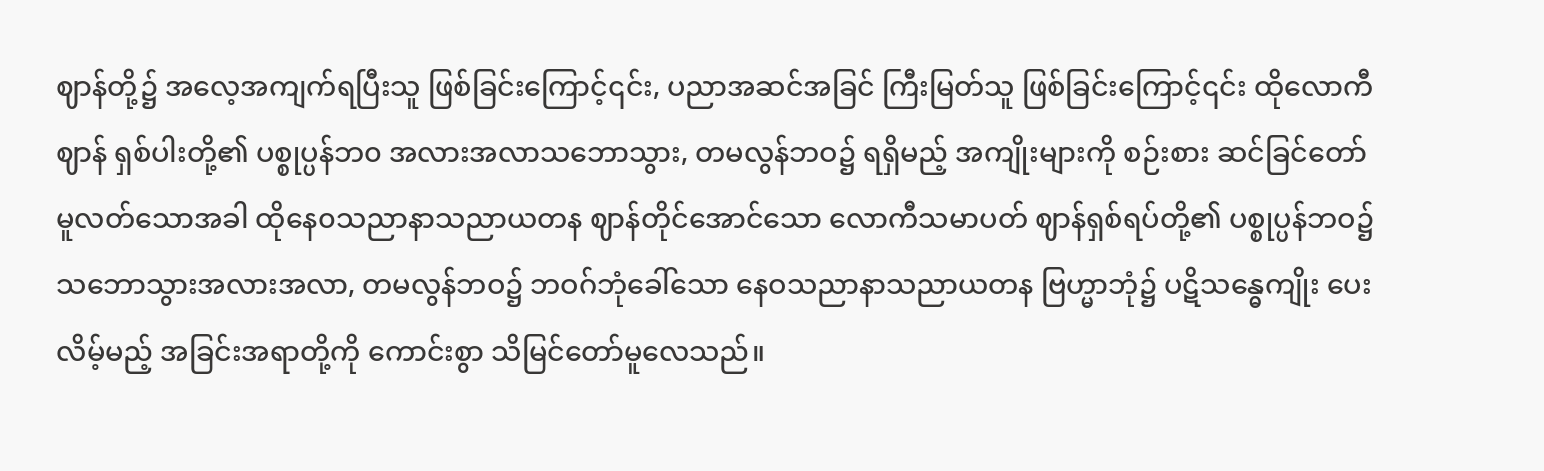ဈာန်တို့၌ အလေ့အကျက်ရပြီးသူ ဖြစ်ခြင်းကြောင့်၎င်း, ပညာအဆင်အခြင် ကြီးမြတ်သူ ဖြစ်ခြင်းကြောင့်၎င်း ထိုလောကီဈာန် ရှစ်ပါးတို့၏ ပစ္စုပ္ပန်ဘ၀ အလားအလာသဘောသွား, တမလွန်ဘဝ၌ ရရှိမည့် အကျိုးများကို စဉ်းစား ဆင်ခြင်တော်မူလတ်သောအခါ ထိုနေ၀သညာနာသညာယတန ဈာန်တိုင်အောင်သော လောကီသမာပတ် ဈာန်ရှစ်ရပ်တို့၏ ပစ္စုပ္ပန်ဘဝ၌ သဘောသွားအလားအလာ, တမလွန်ဘဝ၌ ဘဝဂ်ဘုံခေါ်သော နေဝသညာနာသညာယတန ဗြဟ္မာဘုံ၌ ပဋိသန္ဓေကျိုး ပေးလိမ့်မည့် အခြင်းအရာတို့ကို ကောင်းစွာ သိမြင်တော်မူလေသည်။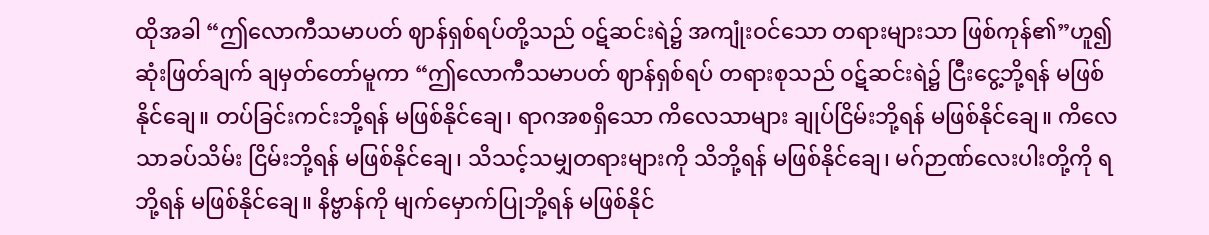ထိုအခါ “ဤလောကီသမာပတ် ဈာန်ရှစ်ရပ်တို့သည် ဝဋ်ဆင်းရဲ၌ အကျုံးဝင်သော တရားများသာ ဖြစ်ကုန်၏”ဟူ၍ ဆုံးဖြတ်ချက် ချမှတ်တော်မူကာ “ဤလောကီသမာပတ် ဈာန်ရှစ်ရပ် တရားစုသည် ၀ဋ်ဆင်းရဲ၌ ငြီးငွေ့ဘို့ရန် မဖြစ်နိုင်ချေ။ တပ်ခြင်းကင်းဘို့ရန် မဖြစ်နိုင်ချေ၊ ရာဂအစရှိသော ကိလေသာများ ချုပ်ငြိမ်းဘို့ရန် မဖြစ်နိုင်ချေ။ ကိလေသာခပ်သိမ်း ငြိမ်းဘို့ရန် မဖြစ်နိုင်ချေ၊ သိသင့်သမျှတရားများကို သိဘို့ရန် မဖြစ်နိုင်ချေ၊ မဂ်ဉာဏ်လေးပါးတို့ကို ရဘို့ရန် မဖြစ်နိုင်ချေ။ နိဗ္ဗာန်ကို မျက်မှောက်ပြုဘို့ရန် မဖြစ်နိုင်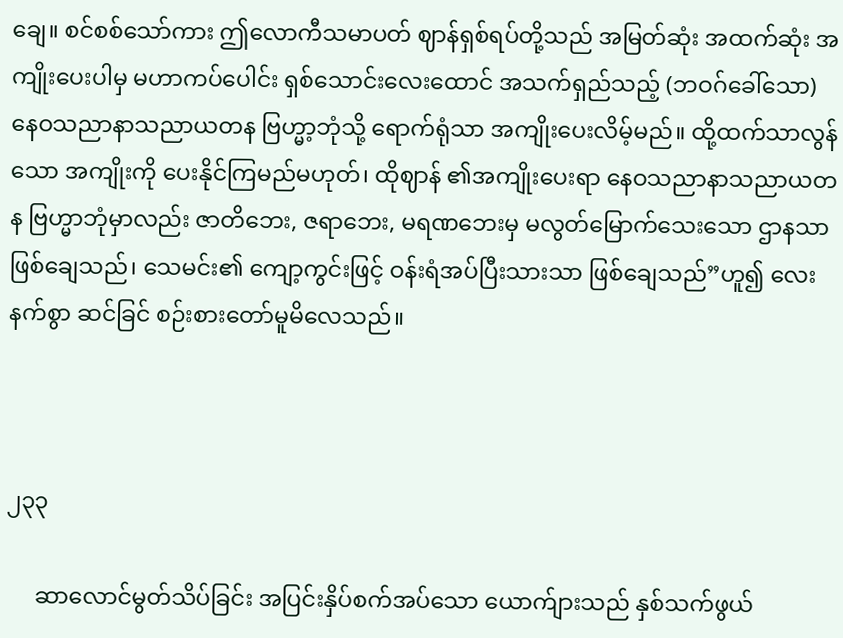ချေ။ စင်စစ်သော်ကား ဤလောကီသမာပတ် ဈာန်ရှစ်ရပ်တို့သည် အမြတ်ဆုံး အထက်ဆုံး အကျိုးပေးပါမှ မဟာကပ်ပေါင်း ရှစ်သောင်းလေးထောင် အသက်ရှည်သည့် (ဘဝဂ်ခေါ်သော) နေဝသညာနာသညာယတန ဗြဟ္မာ့ဘုံသို့ ရောက်ရုံသာ အကျိုးပေးလိမ့်မည်။ ထို့ထက်သာလွန်သော အကျိုးကို ပေးနိုင်ကြမည်မဟုတ်၊ ထိုဈာန် ၏အကျိုးပေးရာ နေဝသညာနာသညာယတန ဗြဟ္မာဘုံမှာလည်း ဇာတိဘေး, ဇရာဘေး, မရဏဘေးမှ မလွတ်မြောက်သေးသော ဌာနသာ ဖြစ်ချေသည်၊ သေမင်း၏ ကျော့ကွင်းဖြင့် ဝန်းရံအပ်ပြီးသားသာ ဖြစ်ချေသည်”ဟူ၍ လေးနက်စွာ ဆင်ခြင် စဉ်းစားတော်မူမိလေသည်။



၂၃၃

     ဆာလောင်မွတ်သိပ်ခြင်း အပြင်းနှိပ်စက်အပ်သော ယောက်ျားသည် နှစ်သက်ဖွယ်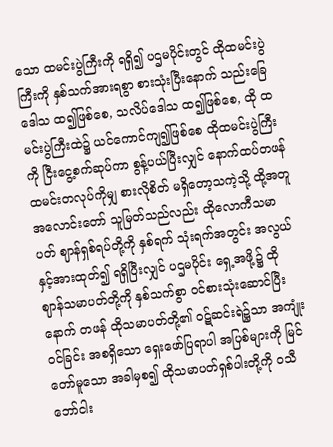သော ထမင်းပွဲကြီးကို ရရှိ၍ ပဌမပိုင်းတွင် ထိုထမင်းပွဲကြီးကို နှစ်သက်အားရစွာ စားသုံးပြီးနောက် သည်းခြေဒေါသ ထ၍ဖြစ်စေ, သလိပ်ဒေါသ ထ၍ဖြစ်စေ, ထို ထမင်းပွဲကြီးထဲ၌ ယင်ကောင်ကျ၍ဖြစ်စေ ထိုထမင်းပွဲကြီးကို ငြီးငွေ့စက်ဆုပ်ကာ စွန့်ပယ်ပြီးလျှင် နောက်ထပ်တဖန် ထမင်းတလုပ်ကိုမျှ စားလိုစိတ် မရှိတော့သကဲ့သို့ ထို့အတူ အလောင်းတော် သူမြတ်သည်လည်း ထိုလောကီသမာပတ် ဈာန်ရှစ်ရပ်တို့ကို နှစ်ရက် သုံးရက်အတွင်း အလွယ်နှင့်အားထုတ်၍ ရရှိပြီးလျှင် ပဌမပိုင်း ရှေ့အဖို့၌ ထိုဈာန်သမာပတ်တို့ကို နှစ်သက်စွာ ဝင်စားသုံးဆောင်ပြီးနောက် တဖန် ထိုသမာပတ်တို့၏ ဝဋ်ဆင်းရဲ၌သာ အကျုံးဝင်ခြင်း အစရှိသော ရှေးဖော်ပြရာပါ အပြစ်များကို မြင်တော်မူသော အခါမှစ၍ ထိုသမာပတ်ရှစ်ပါးတို့ကို ဝသီဘော်ငါး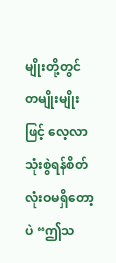မျိုးတို့တွင် တမျိုးမျိုးဖြင့် လေ့လာသုံးစွဲရန်စိတ် လုံးဝမရှိတော့ပဲ “ဤသ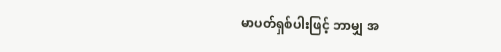မာပတ်ရှစ်ပါးဖြင့် ဘာမျှ အ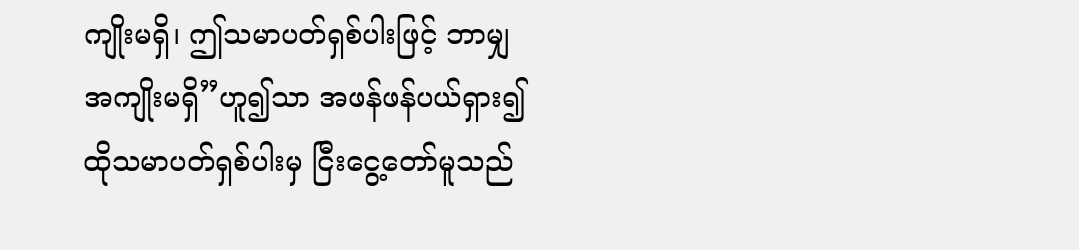ကျိုးမရှိ၊ ဤသမာပတ်ရှစ်ပါးဖြင့် ဘာမျှ အကျိုးမရှိ”ဟူ၍သာ အဖန်ဖန်ပယ်ရှား၍ ထိုသမာပတ်ရှစ်ပါးမှ ငြီးငွေ့တော်မူသည်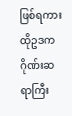ဖြစ်ရကား ထိုဥဒကဂိုဏ်းဆရာကြီး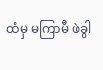ထံမှ မကြာမီ ဖဲခွါ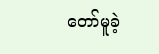တော်မူခဲ့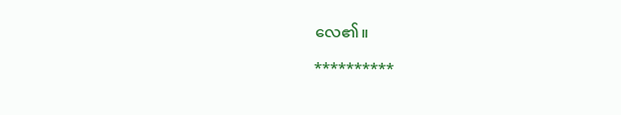လေ၏။

**********